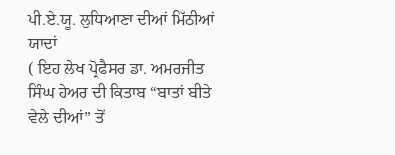ਪੀ.ਏ.ਯੂ. ਲੁਧਿਆਣਾ ਦੀਆਂ ਮਿੱਠੀਆਂ ਯਾਦਾਂ
( ਇਹ ਲੇਖ ਪ੍ਰੋਫੈਸਰ ਡਾ. ਅਮਰਜੀਤ ਸਿੰਘ ਹੇਅਰ ਦੀ ਕਿਤਾਬ “ਬਾਤਾਂ ਬੀਤੇ ਵੇਲੇ ਦੀਆਂ” ਤੋਂ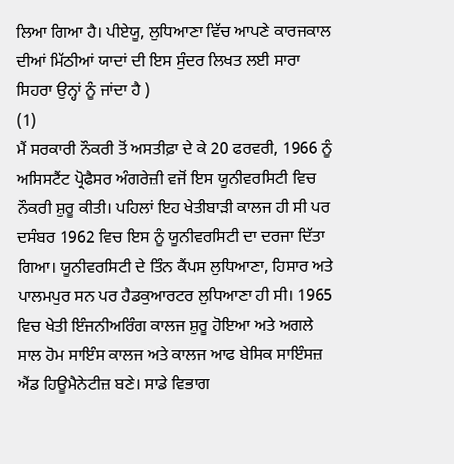ਲਿਆ ਗਿਆ ਹੈ। ਪੀਏਯੂ, ਲੁਧਿਆਣਾ ਵਿੱਚ ਆਪਣੇ ਕਾਰਜਕਾਲ ਦੀਆਂ ਮਿੱਠੀਆਂ ਯਾਦਾਂ ਦੀ ਇਸ ਸੁੰਦਰ ਲਿਖਤ ਲਈ ਸਾਰਾ ਸਿਹਰਾ ਉਨ੍ਹਾਂ ਨੂੰ ਜਾਂਦਾ ਹੈ )
(1)
ਮੈਂ ਸਰਕਾਰੀ ਨੌਕਰੀ ਤੋਂ ਅਸਤੀਫ਼ਾ ਦੇ ਕੇ 20 ਫਰਵਰੀ, 1966 ਨੂੰ ਅਸਿਸਟੈਂਟ ਪ੍ਰੋਫੈਸਰ ਅੰਗਰੇਜ਼ੀ ਵਜੋਂ ਇਸ ਯੂਨੀਵਰਸਿਟੀ ਵਿਚ ਨੌਕਰੀ ਸ਼ੁਰੂ ਕੀਤੀ। ਪਹਿਲਾਂ ਇਹ ਖੇਤੀਬਾੜੀ ਕਾਲਜ ਹੀ ਸੀ ਪਰ ਦਸੰਬਰ 1962 ਵਿਚ ਇਸ ਨੂੰ ਯੂਨੀਵਰਸਿਟੀ ਦਾ ਦਰਜਾ ਦਿੱਤਾ ਗਿਆ। ਯੂਨੀਵਰਸਿਟੀ ਦੇ ਤਿੰਨ ਕੈਂਪਸ ਲੁਧਿਆਣਾ, ਹਿਸਾਰ ਅਤੇ ਪਾਲਮਪੁਰ ਸਨ ਪਰ ਹੈਡਕੁਆਰਟਰ ਲੁਧਿਆਣਾ ਹੀ ਸੀ। 1965 ਵਿਚ ਖੇਤੀ ਇੰਜਨੀਅਰਿੰਗ ਕਾਲਜ ਸ਼ੁਰੂ ਹੋਇਆ ਅਤੇ ਅਗਲੇ ਸਾਲ ਹੋਮ ਸਾਇੰਸ ਕਾਲਜ ਅਤੇ ਕਾਲਜ ਆਫ ਬੇਸਿਕ ਸਾਇੰਸਜ਼ ਐਂਡ ਹਿਊਮੈਨੇਟੀਜ਼ ਬਣੇ। ਸਾਡੇ ਵਿਭਾਗ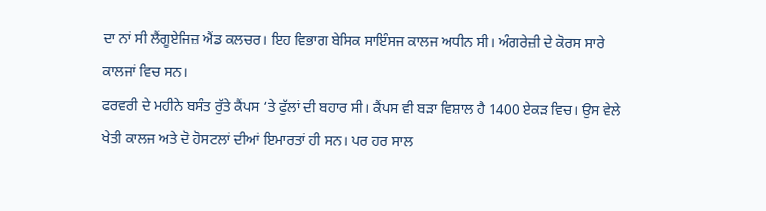ਦਾ ਨਾਂ ਸੀ ਲੈਂਗੂਏਜਿਜ਼ ਐਂਡ ਕਲਚਰ। ਇਹ ਵਿਭਾਗ ਬੇਸਿਕ ਸਾਇੰਸਜ ਕਾਲਜ ਅਧੀਨ ਸੀ। ਅੰਗਰੇਜ਼ੀ ਦੇ ਕੋਰਸ ਸਾਰੇ ਕਾਲਜਾਂ ਵਿਚ ਸਨ।
ਫਰਵਰੀ ਦੇ ਮਹੀਨੇ ਬਸੰਤ ਰੁੱਤੇ ਕੈਂਪਸ ‘ਤੇ ਫੁੱਲਾਂ ਦੀ ਬਹਾਰ ਸੀ। ਕੈਂਪਸ ਵੀ ਬੜਾ ਵਿਸ਼ਾਲ ਹੈ 1400 ਏਕੜ ਵਿਚ। ਉਸ ਵੇਲੇ ਖੇਤੀ ਕਾਲਜ ਅਤੇ ਦੋ ਹੋਸਟਲਾਂ ਦੀਆਂ ਇਮਾਰਤਾਂ ਹੀ ਸਨ। ਪਰ ਹਰ ਸਾਲ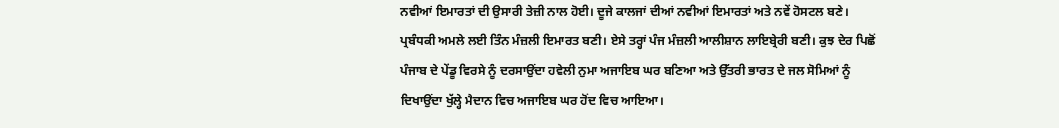ਨਵੀਆਂ ਇਮਾਰਤਾਂ ਦੀ ਉਸਾਰੀ ਤੇਜ਼ੀ ਨਾਲ ਹੋਈ। ਦੂਜੇ ਕਾਲਜਾਂ ਦੀਆਂ ਨਵੀਆਂ ਇਮਾਰਤਾਂ ਅਤੇ ਨਵੇਂ ਹੋਸਟਲ ਬਣੇ। ਪ੍ਰਬੰਧਕੀ ਅਮਲੇ ਲਈ ਤਿੰਨ ਮੰਜ਼ਲੀ ਇਮਾਰਤ ਬਣੀ। ਏਸੇ ਤਰ੍ਹਾਂ ਪੰਜ ਮੰਜ਼ਲੀ ਆਲੀਸ਼ਾਨ ਲਾਇਬ੍ਰੇਰੀ ਬਣੀ। ਕੁਝ ਦੇਰ ਪਿਛੋਂ ਪੰਜਾਬ ਦੇ ਪੇਂਡੂ ਵਿਰਸੇ ਨੂੰ ਦਰਸਾਉਂਦਾ ਹਵੇਲੀ ਨੁਮਾ ਅਜਾਇਬ ਘਰ ਬਣਿਆ ਅਤੇ ਉੱਤਰੀ ਭਾਰਤ ਦੇ ਜਲ ਸੋਮਿਆਂ ਨੂੰ ਦਿਖਾਉਂਦਾ ਖੁੱਲ੍ਹੇ ਮੈਦਾਨ ਵਿਚ ਅਜਾਇਬ ਘਰ ਹੋਂਦ ਵਿਚ ਆਇਆ।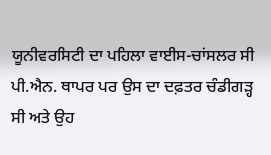ਯੂਨੀਵਰਸਿਟੀ ਦਾ ਪਹਿਲਾ ਵਾਈਸ-ਚਾਂਸਲਰ ਸੀ ਪੀ.ਐਨ. ਥਾਪਰ ਪਰ ਉਸ ਦਾ ਦਫ਼ਤਰ ਚੰਡੀਗੜ੍ਹ ਸੀ ਅਤੇ ਉਹ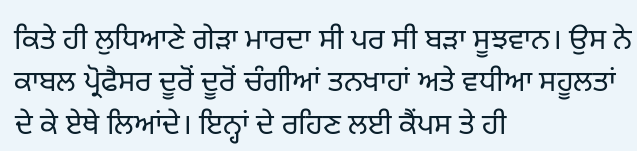ਕਿਤੇ ਹੀ ਲੁਧਿਆਣੇ ਗੇੜਾ ਮਾਰਦਾ ਸੀ ਪਰ ਸੀ ਬੜਾ ਸੂਝਵਾਨ। ਉਸ ਨੇ ਕਾਬਲ ਪ੍ਰੋਫੈਸਰ ਦੂਰੋਂ ਦੂਰੋਂ ਚੰਗੀਆਂ ਤਨਖਾਹਾਂ ਅਤੇ ਵਧੀਆ ਸਹੂਲਤਾਂ ਦੇ ਕੇ ਏਥੇ ਲਿਆਂਦੇ। ਇਨ੍ਹਾਂ ਦੇ ਰਹਿਣ ਲਈ ਕੈਂਪਸ ਤੇ ਹੀ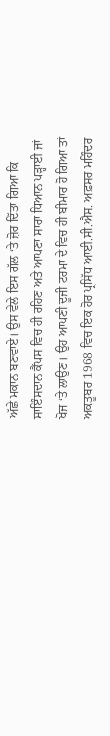ਅੱਛੇ ਮਕਾਨ ਬਣਵਾਏ। ਉਸ ਵੇਲੇ ਇਸ ਗੱਲ ‘ਤੇ ਜ਼ੋਰ ਦਿੱਤਾ ਗਿਆ ਕਿ ਸਾਇੰਸਦਾਨ ਕੈਂਪਸ ਵਿਚ ਹੀ ਰਹਿਣ ਅਤੇ ਆਪਣਾ ਸਾਰਾ ਧਿਆਨ ਪੜ੍ਹਾਈ ਜਾਂ ਖੋਜ ‘ਤੇ ਲਾਉਣ। ਉਹ ਆਪਣੀ ਦੂਜੀ ਟਰਮਾ ਦੇ ਵਿਚ ਹੀ ਬੀਮਾਰ ਹੋ ਗਿਆ ਤਾਂ ਅਕਤੂਬਰ 1968 ਵਿਚ ਇਕ ਹੋਰ ਪ੍ਰਸਿੱਧ ਆਈ.ਸੀ.ਐਸ. ਅਫ਼ਸਰ ਮਹਿੰਦਰ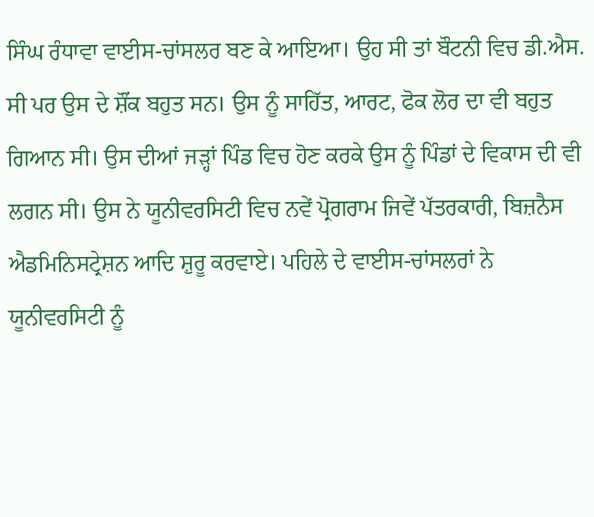ਸਿੰਘ ਰੰਧਾਵਾ ਵਾਈਸ-ਚਾਂਸਲਰ ਬਣ ਕੇ ਆਇਆ। ਉਹ ਸੀ ਤਾਂ ਬੌਟਨੀ ਵਿਚ ਡੀ.ਐਸ. ਸੀ ਪਰ ਉਸ ਦੇ ਸ਼ੌਂਕ ਬਹੁਤ ਸਨ। ਉਸ ਨੂੰ ਸਾਹਿੱਤ, ਆਰਟ, ਫੋਕ ਲੋਰ ਦਾ ਵੀ ਬਹੁਤ ਗਿਆਨ ਸੀ। ਉਸ ਦੀਆਂ ਜੜ੍ਹਾਂ ਪਿੰਡ ਵਿਚ ਹੋਣ ਕਰਕੇ ਉਸ ਨੂੰ ਪਿੰਡਾਂ ਦੇ ਵਿਕਾਸ ਦੀ ਵੀ ਲਗਨ ਸੀ। ਉਸ ਨੇ ਯੂਨੀਵਰਸਿਟੀ ਵਿਚ ਨਵੇਂ ਪ੍ਰੋਗਰਾਮ ਜਿਵੇਂ ਪੱਤਰਕਾਰੀ, ਬਿਜ਼ਨੈਸ ਐਡਮਿਨਿਸਟ੍ਰੇਸ਼ਨ ਆਦਿ ਸ਼ੁਰੂ ਕਰਵਾਏ। ਪਹਿਲੇ ਦੇ ਵਾਈਸ-ਚਾਂਸਲਰਾਂ ਨੇ ਯੂਨੀਵਰਸਿਟੀ ਨੂੰ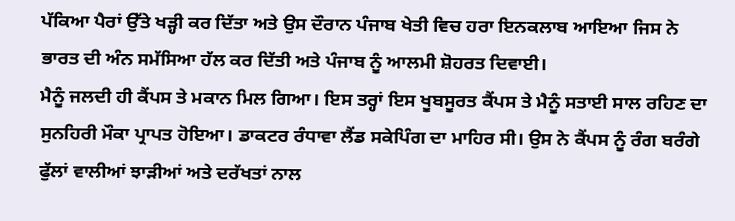ਪੱਕਿਆ ਪੈਰਾਂ ਉੱਤੇ ਖੜ੍ਹੀ ਕਰ ਦਿੱਤਾ ਅਤੇ ਉਸ ਦੌਰਾਨ ਪੰਜਾਬ ਖੇਤੀ ਵਿਚ ਹਰਾ ਇਨਕਲਾਬ ਆਇਆ ਜਿਸ ਨੇ ਭਾਰਤ ਦੀ ਅੰਨ ਸਮੱਸਿਆ ਹੱਲ ਕਰ ਦਿੱਤੀ ਅਤੇ ਪੰਜਾਬ ਨੂੰ ਆਲਮੀ ਸ਼ੋਹਰਤ ਦਿਵਾਈ।
ਮੈਨੂੰ ਜਲਦੀ ਹੀ ਕੈਂਪਸ ਤੇ ਮਕਾਨ ਮਿਲ ਗਿਆ। ਇਸ ਤਰ੍ਹਾਂ ਇਸ ਖੂਬਸੂਰਤ ਕੈਂਪਸ ਤੇ ਮੈਨੂੰ ਸਤਾਈ ਸਾਲ ਰਹਿਣ ਦਾ ਸੁਨਹਿਰੀ ਮੌਕਾ ਪ੍ਰਾਪਤ ਹੋਇਆ। ਡਾਕਟਰ ਰੰਧਾਵਾ ਲੈਂਡ ਸਕੇਪਿੰਗ ਦਾ ਮਾਹਿਰ ਸੀ। ਉਸ ਨੇ ਕੈਂਪਸ ਨੂੰ ਰੰਗ ਬਰੰਗੇ ਫੁੱਲਾਂ ਵਾਲੀਆਂ ਝਾੜੀਆਂ ਅਤੇ ਦਰੱਖਤਾਂ ਨਾਲ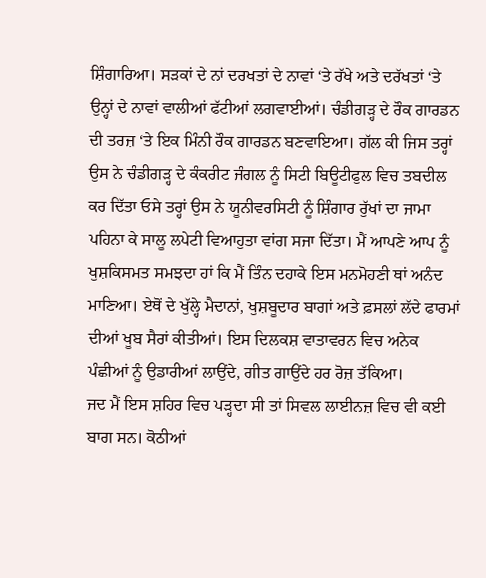ਸ਼ਿੰਗਾਰਿਆ। ਸੜਕਾਂ ਦੇ ਨਾਂ ਦਰਖਤਾਂ ਦੇ ਨਾਵਾਂ ‘ਤੇ ਰੱਖੇ ਅਤੇ ਦਰੱਖਤਾਂ ‘ਤੇ ਉਨ੍ਹਾਂ ਦੇ ਨਾਵਾਂ ਵਾਲੀਆਂ ਫੱਟੀਆਂ ਲਗਵਾਈਆਂ। ਚੰਡੀਗੜ੍ਹ ਦੇ ਰੌਕ ਗਾਰਡਨ ਦੀ ਤਰਜ਼ ‘ਤੇ ਇਕ ਮਿੰਨੀ ਰੌਕ ਗਾਰਡਨ ਬਣਵਾਇਆ। ਗੱਲ ਕੀ ਜਿਸ ਤਰ੍ਹਾਂ ਉਸ ਨੇ ਚੰਡੀਗੜ੍ਹ ਦੇ ਕੰਕਰੀਟ ਜੰਗਲ ਨੂੰ ਸਿਟੀ ਬਿਊਟੀਫੁਲ ਵਿਚ ਤਬਦੀਲ ਕਰ ਦਿੱਤਾ ਓਸੇ ਤਰ੍ਹਾਂ ਉਸ ਨੇ ਯੂਨੀਵਰਸਿਟੀ ਨੂੰ ਸ਼ਿੰਗਾਰ ਰੁੱਖਾਂ ਦਾ ਜਾਮਾ ਪਹਿਨਾ ਕੇ ਸਾਲੂ ਲਪੇਟੀ ਵਿਆਹੁਤਾ ਵਾਂਗ ਸਜਾ ਦਿੱਤਾ। ਮੈਂ ਆਪਣੇ ਆਪ ਨੂੰ ਖੁਸ਼ਕਿਸਮਤ ਸਮਝਦਾ ਹਾਂ ਕਿ ਮੈਂ ਤਿੰਨ ਦਹਾਕੇ ਇਸ ਮਨਮੋਹਣੀ ਥਾਂ ਅਨੰਦ ਮਾਣਿਆ। ਏਥੋਂ ਦੇ ਖੁੱਲ੍ਹੇ ਮੈਦਾਨਾਂ, ਖੁਸ਼ਬੂਦਾਰ ਬਾਗਾਂ ਅਤੇ ਫ਼ਸਲਾਂ ਲੱਦੇ ਫਾਰਮਾਂ ਦੀਆਂ ਖੂਬ ਸੈਰਾਂ ਕੀਤੀਆਂ। ਇਸ ਦਿਲਕਸ਼ ਵਾਤਾਵਰਨ ਵਿਚ ਅਨੇਕ ਪੰਛੀਆਂ ਨੂੰ ਉਡਾਰੀਆਂ ਲਾਉਂਦੇ, ਗੀਤ ਗਾਉਂਦੇ ਹਰ ਰੋਜ਼ ਤੱਕਿਆ।
ਜਦ ਮੈਂ ਇਸ ਸ਼ਹਿਰ ਵਿਚ ਪੜ੍ਹਦਾ ਸੀ ਤਾਂ ਸਿਵਲ ਲਾਈਨਜ਼ ਵਿਚ ਵੀ ਕਈ ਬਾਗ ਸਨ। ਕੋਠੀਆਂ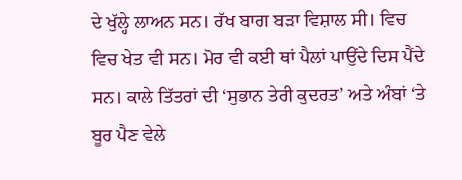ਦੇ ਖੁੱਲ੍ਹੇ ਲਾਅਨ ਸਨ। ਰੱਖ ਬਾਗ ਬੜਾ ਵਿਸ਼ਾਲ ਸੀ। ਵਿਚ ਵਿਚ ਖੇਤ ਵੀ ਸਨ। ਮੋਰ ਵੀ ਕਈ ਥਾਂ ਪੈਲਾਂ ਪਾਉਂਦੇ ਦਿਸ ਪੈਂਦੇ ਸਨ। ਕਾਲੇ ਤਿੱਤਰਾਂ ਦੀ ‘ਸੁਭਾਨ ਤੇਰੀ ਕੁਦਰਤ’ ਅਤੇ ਅੰਬਾਂ ‘ਤੇ ਬੂਰ ਪੈਣ ਵੇਲੇ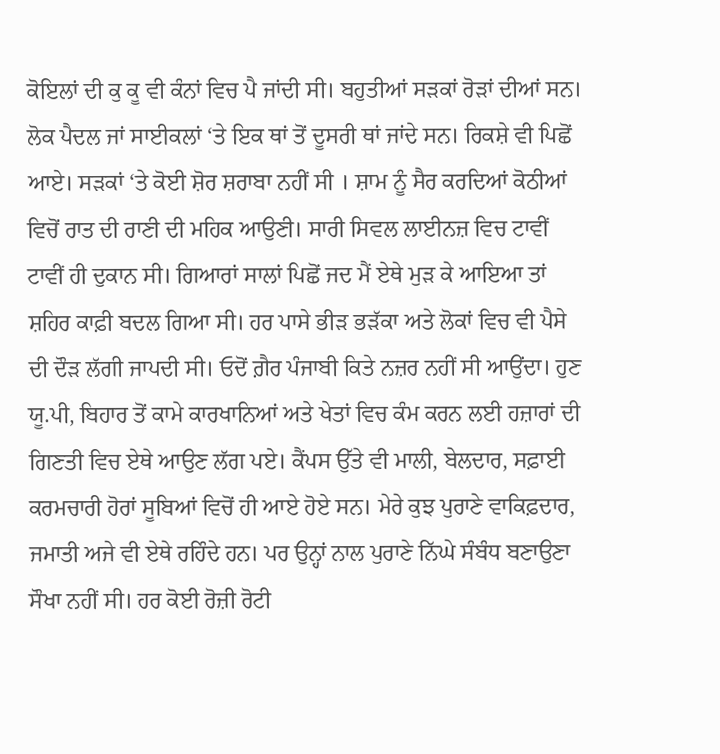ਕੋਇਲਾਂ ਦੀ ਕੁ ਕੂ ਵੀ ਕੰਨਾਂ ਵਿਚ ਪੈ ਜਾਂਦੀ ਸੀ। ਬਹੁਤੀਆਂ ਸੜਕਾਂ ਰੋੜਾਂ ਦੀਆਂ ਸਨ। ਲੋਕ ਪੈਦਲ ਜਾਂ ਸਾਈਕਲਾਂ ‘ਤੇ ਇਕ ਥਾਂ ਤੋਂ ਦੂਸਰੀ ਥਾਂ ਜਾਂਦੇ ਸਨ। ਰਿਕਸ਼ੇ ਵੀ ਪਿਛੋਂ ਆਏ। ਸੜਕਾਂ ‘ਤੇ ਕੋਈ ਸ਼ੋਰ ਸ਼ਰਾਬਾ ਨਹੀਂ ਸੀ । ਸ਼ਾਮ ਨੂੰ ਸੈਰ ਕਰਦਿਆਂ ਕੋਠੀਆਂ ਵਿਚੋਂ ਰਾਤ ਦੀ ਰਾਣੀ ਦੀ ਮਹਿਕ ਆਉਣੀ। ਸਾਰੀ ਸਿਵਲ ਲਾਈਨਜ਼ ਵਿਚ ਟਾਵੀਂ ਟਾਵੀਂ ਹੀ ਦੁਕਾਨ ਸੀ। ਗਿਆਰਾਂ ਸਾਲਾਂ ਪਿਛੋਂ ਜਦ ਮੈਂ ਏਥੇ ਮੁੜ ਕੇ ਆਇਆ ਤਾਂ ਸ਼ਹਿਰ ਕਾਫ਼ੀ ਬਦਲ ਗਿਆ ਸੀ। ਹਰ ਪਾਸੇ ਭੀੜ ਭੜੱਕਾ ਅਤੇ ਲੋਕਾਂ ਵਿਚ ਵੀ ਪੈਸੇ ਦੀ ਦੌੜ ਲੱਗੀ ਜਾਪਦੀ ਸੀ। ਓਦੋਂ ਗ਼ੈਰ ਪੰਜਾਬੀ ਕਿਤੇ ਨਜ਼ਰ ਨਹੀਂ ਸੀ ਆਉਂਦਾ। ਹੁਣ ਯੂ.ਪੀ, ਬਿਹਾਰ ਤੋਂ ਕਾਮੇ ਕਾਰਖਾਨਿਆਂ ਅਤੇ ਖੇਤਾਂ ਵਿਚ ਕੰਮ ਕਰਨ ਲਈ ਹਜ਼ਾਰਾਂ ਦੀ ਗਿਣਤੀ ਵਿਚ ਏਥੇ ਆਉਣ ਲੱਗ ਪਏ। ਕੈਂਪਸ ਉੱਤੇ ਵੀ ਮਾਲੀ, ਬੇਲਦਾਰ, ਸਫ਼ਾਈ ਕਰਮਚਾਰੀ ਹੋਰਾਂ ਸੂਬਿਆਂ ਵਿਚੋਂ ਹੀ ਆਏ ਹੋਏ ਸਨ। ਮੇਰੇ ਕੁਝ ਪੁਰਾਣੇ ਵਾਕਿਫ਼ਦਾਰ, ਜਮਾਤੀ ਅਜੇ ਵੀ ਏਥੇ ਰਹਿੰਦੇ ਹਨ। ਪਰ ਉਨ੍ਹਾਂ ਨਾਲ ਪੁਰਾਣੇ ਨਿੱਘੇ ਸੰਬੰਧ ਬਣਾਉਣਾ ਸੌਖਾ ਨਹੀਂ ਸੀ। ਹਰ ਕੋਈ ਰੋਜ਼ੀ ਰੋਟੀ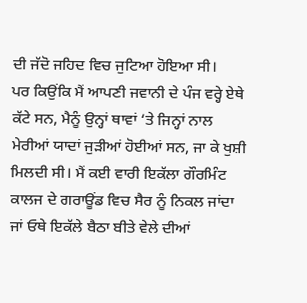ਦੀ ਜੱਦੋ ਜਹਿਦ ਵਿਚ ਜੁਟਿਆ ਹੋਇਆ ਸੀ।
ਪਰ ਕਿਉਂਕਿ ਮੈਂ ਆਪਣੀ ਜਵਾਨੀ ਦੇ ਪੰਜ ਵਰ੍ਹੇ ਏਥੇ ਕੱਟੇ ਸਨ, ਮੈਨੂੰ ਉਨ੍ਹਾਂ ਥਾਵਾਂ ‘ਤੇ ਜਿਨ੍ਹਾਂ ਨਾਲ ਮੇਰੀਆਂ ਯਾਦਾਂ ਜੁੜੀਆਂ ਹੋਈਆਂ ਸਨ, ਜਾ ਕੇ ਖੁਸ਼ੀ ਮਿਲਦੀ ਸੀ। ਮੈਂ ਕਈ ਵਾਰੀ ਇਕੱਲਾ ਗੌਰਮਿੰਟ ਕਾਲਜ ਦੇ ਗਰਾਊਂਡ ਵਿਚ ਸੈਰ ਨੂੰ ਨਿਕਲ ਜਾਂਦਾ ਜਾਂ ਓਥੇ ਇਕੱਲੇ ਬੈਠਾ ਬੀਤੇ ਵੇਲੇ ਦੀਆਂ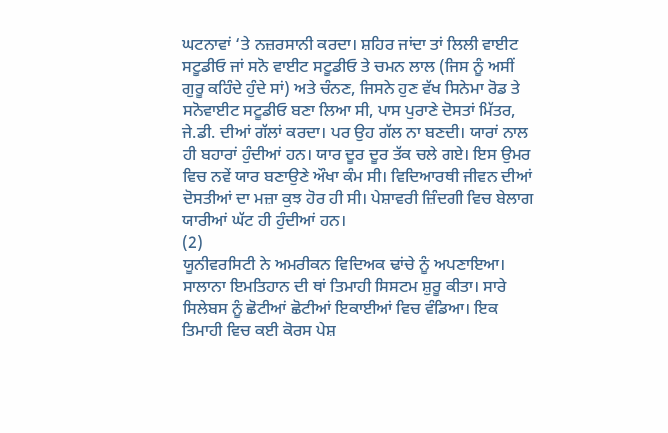ਘਟਨਾਵਾਂ ‘ਤੇ ਨਜ਼ਰਸਾਨੀ ਕਰਦਾ। ਸ਼ਹਿਰ ਜਾਂਦਾ ਤਾਂ ਲਿਲੀ ਵਾਈਟ ਸਟੂਡੀਓ ਜਾਂ ਸਨੋ ਵਾਈਟ ਸਟੂਡੀਓ ਤੇ ਚਮਨ ਲਾਲ (ਜਿਸ ਨੂੰ ਅਸੀਂ ਗੁਰੂ ਕਹਿੰਦੇ ਹੁੰਦੇ ਸਾਂ) ਅਤੇ ਚੰਨਣ, ਜਿਸਨੇ ਹੁਣ ਵੱਖ ਸਿਨੇਮਾ ਰੋਡ ਤੇ ਸਨੋਵਾਈਟ ਸਟੂਡੀਓ ਬਣਾ ਲਿਆ ਸੀ, ਪਾਸ ਪੁਰਾਣੇ ਦੋਸਤਾਂ ਮਿੱਤਰ, ਜੇ.ਡੀ. ਦੀਆਂ ਗੱਲਾਂ ਕਰਦਾ। ਪਰ ਉਹ ਗੱਲ ਨਾ ਬਣਦੀ। ਯਾਰਾਂ ਨਾਲ ਹੀ ਬਹਾਰਾਂ ਹੁੰਦੀਆਂ ਹਨ। ਯਾਰ ਦੂਰ ਦੂਰ ਤੱਕ ਚਲੇ ਗਏ। ਇਸ ਉਮਰ ਵਿਚ ਨਵੇਂ ਯਾਰ ਬਣਾਉਣੇ ਔਖਾ ਕੰਮ ਸੀ। ਵਿਦਿਆਰਥੀ ਜੀਵਨ ਦੀਆਂ ਦੋਸਤੀਆਂ ਦਾ ਮਜ਼ਾ ਕੁਝ ਹੋਰ ਹੀ ਸੀ। ਪੇਸ਼ਾਵਰੀ ਜ਼ਿੰਦਗੀ ਵਿਚ ਬੇਲਾਗ ਯਾਰੀਆਂ ਘੱਟ ਹੀ ਹੁੰਦੀਆਂ ਹਨ।
(2)
ਯੂਨੀਵਰਸਿਟੀ ਨੇ ਅਮਰੀਕਨ ਵਿਦਿਅਕ ਢਾਂਚੇ ਨੂੰ ਅਪਣਾਇਆ। ਸਾਲਾਨਾ ਇਮਤਿਹਾਨ ਦੀ ਥਾਂ ਤਿਮਾਹੀ ਸਿਸਟਮ ਸ਼ੁਰੂ ਕੀਤਾ। ਸਾਰੇ ਸਿਲੇਬਸ ਨੂੰ ਛੋਟੀਆਂ ਛੋਟੀਆਂ ਇਕਾਈਆਂ ਵਿਚ ਵੰਡਿਆ। ਇਕ ਤਿਮਾਹੀ ਵਿਚ ਕਈ ਕੋਰਸ ਪੇਸ਼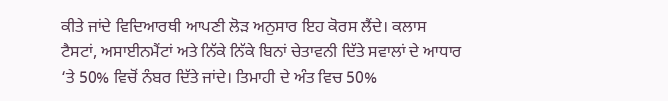ਕੀਤੇ ਜਾਂਦੇ ਵਿਦਿਆਰਥੀ ਆਪਣੀ ਲੋੜ ਅਨੁਸਾਰ ਇਹ ਕੋਰਸ ਲੈਂਦੇ। ਕਲਾਸ ਟੈਸਟਾਂ, ਅਸਾਈਨਮੈਂਟਾਂ ਅਤੇ ਨਿੱਕੇ ਨਿੱਕੇ ਬਿਨਾਂ ਚੇਤਾਵਨੀ ਦਿੱਤੇ ਸਵਾਲਾਂ ਦੇ ਆਧਾਰ ‘ਤੇ 50% ਵਿਚੋਂ ਨੰਬਰ ਦਿੱਤੇ ਜਾਂਦੇ। ਤਿਮਾਹੀ ਦੇ ਅੰਤ ਵਿਚ 50%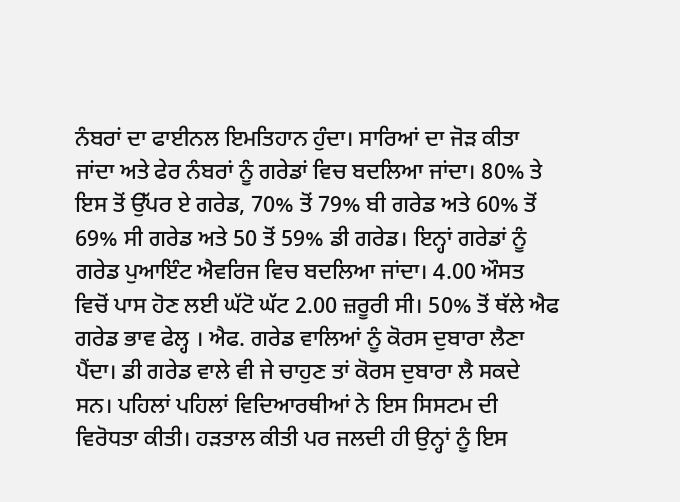ਨੰਬਰਾਂ ਦਾ ਫਾਈਨਲ ਇਮਤਿਹਾਨ ਹੁੰਦਾ। ਸਾਰਿਆਂ ਦਾ ਜੋੜ ਕੀਤਾ ਜਾਂਦਾ ਅਤੇ ਫੇਰ ਨੰਬਰਾਂ ਨੂੰ ਗਰੇਡਾਂ ਵਿਚ ਬਦਲਿਆ ਜਾਂਦਾ। 80% ਤੇ ਇਸ ਤੋਂ ਉੱਪਰ ਏ ਗਰੇਡ, 70% ਤੋਂ 79% ਬੀ ਗਰੇਡ ਅਤੇ 60% ਤੋਂ 69% ਸੀ ਗਰੇਡ ਅਤੇ 50 ਤੋਂ 59% ਡੀ ਗਰੇਡ। ਇਨ੍ਹਾਂ ਗਰੇਡਾਂ ਨੂੰ ਗਰੇਡ ਪੁਆਇੰਟ ਐਵਰਿਜ ਵਿਚ ਬਦਲਿਆ ਜਾਂਦਾ। 4.00 ਔਸਤ ਵਿਚੋਂ ਪਾਸ ਹੋਣ ਲਈ ਘੱਟੋ ਘੱਟ 2.00 ਜ਼ਰੂਰੀ ਸੀ। 50% ਤੋਂ ਥੱਲੇ ਐਫ ਗਰੇਡ ਭਾਵ ਫੇਲ੍ਹ । ਐਫ. ਗਰੇਡ ਵਾਲਿਆਂ ਨੂੰ ਕੋਰਸ ਦੁਬਾਰਾ ਲੈਣਾ ਪੈਂਦਾ। ਡੀ ਗਰੇਡ ਵਾਲੇ ਵੀ ਜੇ ਚਾਹੁਣ ਤਾਂ ਕੋਰਸ ਦੁਬਾਰਾ ਲੈ ਸਕਦੇ ਸਨ। ਪਹਿਲਾਂ ਪਹਿਲਾਂ ਵਿਦਿਆਰਥੀਆਂ ਨੇ ਇਸ ਸਿਸਟਮ ਦੀ ਵਿਰੋਧਤਾ ਕੀਤੀ। ਹੜਤਾਲ ਕੀਤੀ ਪਰ ਜਲਦੀ ਹੀ ਉਨ੍ਹਾਂ ਨੂੰ ਇਸ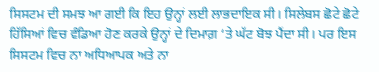ਸਿਸਟਮ ਦੀ ਸਮਝ ਆ ਗਈ ਕਿ ਇਹ ਉਨ੍ਹਾਂ ਲਈ ਲਾਭਦਾਇਕ ਸੀ। ਸਿਲੇਬਸ ਛੋਟੇ ਛੋਟੇ ਹਿੱਸਿਆਂ ਵਿਚ ਵੰਡਿਆ ਹੋਣ ਕਰਕੇ ਉਨ੍ਹਾਂ ਦੇ ਦਿਮਾਗ਼ ‘ਤੇ ਘੱਟ ਬੋਝ ਪੈਂਦਾ ਸੀ। ਪਰ ਇਸ ਸਿਸਟਮ ਵਿਚ ਨਾ ਅਧਿਆਪਕ ਅਤੇ ਨਾ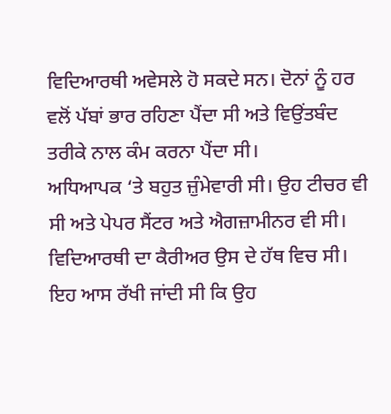ਵਿਦਿਆਰਥੀ ਅਵੇਸਲੇ ਹੋ ਸਕਦੇ ਸਨ। ਦੋਨਾਂ ਨੂੰ ਹਰ ਵਲੋਂ ਪੱਬਾਂ ਭਾਰ ਰਹਿਣਾ ਪੈਂਦਾ ਸੀ ਅਤੇ ਵਿਉਂਤਬੰਦ ਤਰੀਕੇ ਨਾਲ ਕੰਮ ਕਰਨਾ ਪੈਂਦਾ ਸੀ।
ਅਧਿਆਪਕ ‘ਤੇ ਬਹੁਤ ਜ਼ੁੰਮੇਵਾਰੀ ਸੀ। ਉਹ ਟੀਚਰ ਵੀ ਸੀ ਅਤੇ ਪੇਪਰ ਸੈਂਟਰ ਅਤੇ ਐਗਜ਼ਾਮੀਨਰ ਵੀ ਸੀ। ਵਿਦਿਆਰਥੀ ਦਾ ਕੈਰੀਅਰ ਉਸ ਦੇ ਹੱਥ ਵਿਚ ਸੀ। ਇਹ ਆਸ ਰੱਖੀ ਜਾਂਦੀ ਸੀ ਕਿ ਉਹ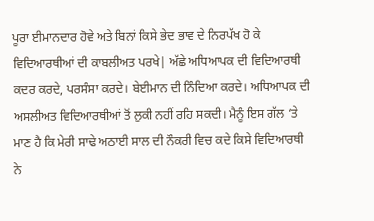ਪੂਰਾ ਈਮਾਨਦਾਰ ਹੋਵੇ ਅਤੇ ਬਿਨਾਂ ਕਿਸੇ ਭੇਦ ਭਾਵ ਦੇ ਨਿਰਪੱਖ ਹੋ ਕੇ ਵਿਦਿਆਰਥੀਆਂ ਦੀ ਕਾਬਲੀਅਤ ਪਰਖੇ| ਅੱਛੇ ਅਧਿਆਪਕ ਦੀ ਵਿਦਿਆਰਥੀ ਕਦਰ ਕਰਦੇ, ਪਰਸੰਸਾ ਕਰਦੇ। ਬੇਈਮਾਨ ਦੀ ਨਿੰਦਿਆ ਕਰਦੇ। ਅਧਿਆਪਕ ਦੀ ਅਸਲੀਅਤ ਵਿਦਿਆਰਥੀਆਂ ਤੋਂ ਲੁਕੀ ਨਹੀਂ ਰਹਿ ਸਕਦੀ। ਮੈਨੂੰ ਇਸ ਗੱਲ ‘ਤੇ ਮਾਣ ਹੈ ਕਿ ਮੇਰੀ ਸਾਢੇ ਅਠਾਈ ਸਾਲ ਦੀ ਨੌਕਰੀ ਵਿਚ ਕਦੇ ਕਿਸੇ ਵਿਦਿਆਰਥੀ ਨੇ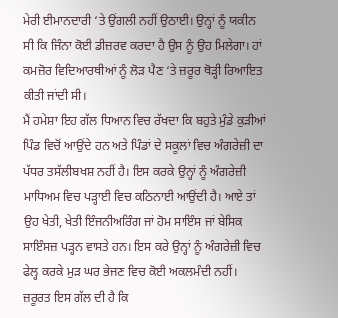ਮੇਰੀ ਈਮਾਨਦਾਰੀ ‘ਤੇ ਉਂਗਲੀ ਨਹੀਂ ਉਠਾਈ। ਉਨ੍ਹਾਂ ਨੂੰ ਯਕੀਨ ਸੀ ਕਿ ਜਿੰਨਾ ਕੋਈ ਡੀਜ਼ਰਵ ਕਰਦਾ ਹੈ ਉਸ ਨੂੰ ਉਹ ਮਿਲੇਗਾ। ਹਾਂ ਕਮਜ਼ੋਰ ਵਿਦਿਆਰਥੀਆਂ ਨੂੰ ਲੋੜ ਪੈਣ ‘ਤੇ ਜ਼ਰੂਰ ਥੋੜ੍ਹੀ ਰਿਆਇਤ ਕੀਤੀ ਜਾਂਦੀ ਸੀ।
ਮੈਂ ਹਮੇਸ਼ਾ ਇਹ ਗੱਲ ਧਿਆਨ ਵਿਚ ਰੱਖਦਾ ਕਿ ਬਹੁਤੇ ਮੁੰਡੇ ਕੁੜੀਆਂ ਪਿੰਡ ਵਿਚੋਂ ਆਉਂਦੇ ਹਨ ਅਤੇ ਪਿੰਡਾਂ ਦੇ ਸਕੂਲਾਂ ਵਿਚ ਅੰਗਰੇਜ਼ੀ ਦਾ ਪੱਧਰ ਤਸੱਲੀਬਖਸ਼ ਨਹੀਂ ਹੈ। ਇਸ ਕਰਕੇ ਉਨ੍ਹਾਂ ਨੂੰ ਅੰਗਰੇਜ਼ੀ ਮਾਧਿਅਮ ਵਿਚ ਪੜ੍ਹਾਈ ਵਿਚ ਕਠਿਨਾਈ ਆਉਂਦੀ ਹੈ। ਆਏ ਤਾਂ ਉਹ ਖੇਤੀ, ਖੇਤੀ ਇੰਜਨੀਅਰਿੰਗ ਜਾਂ ਹੋਮ ਸਾਇੰਸ ਜਾਂ ਬੇਸਿਕ ਸਾਇੰਸਜ਼ ਪੜ੍ਹਨ ਵਾਸਤੇ ਹਨ। ਇਸ ਕਰੇ ਉਨ੍ਹਾਂ ਨੂੰ ਅੰਗਰੇਜ਼ੀ ਵਿਚ ਫੇਲ੍ਹ ਕਰਕੇ ਮੁੜ ਘਰ ਭੇਜਣ ਵਿਚ ਕੋਈ ਅਕਲਮੰਦੀ ਨਹੀਂ। ਜ਼ਰੂਰਤ ਇਸ ਗੱਲ ਦੀ ਹੈ ਕਿ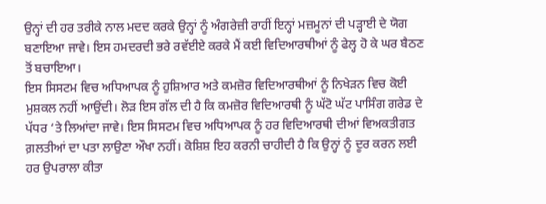ਉਨ੍ਹਾਂ ਦੀ ਹਰ ਤਰੀਕੇ ਨਾਲ ਮਦਦ ਕਰਕੇ ਉਨ੍ਹਾਂ ਨੂੰ ਅੰਗਰੇਜ਼ੀ ਰਾਹੀਂ ਇਨ੍ਹਾਂ ਮਜ਼ਮੂਨਾਂ ਦੀ ਪੜ੍ਹਾਈ ਦੇ ਯੋਗ ਬਣਾਇਆ ਜਾਵੇ। ਇਸ ਹਮਦਰਦੀ ਭਰੇ ਰਵੱਈਏ ਕਰਕੇ ਮੈਂ ਕਈ ਵਿਦਿਆਰਥੀਆਂ ਨੂੰ ਫੇਲ੍ਹ ਹੋ ਕੇ ਘਰ ਬੈਠਣ ਤੋਂ ਬਚਾਇਆ।
ਇਸ ਸਿਸਟਮ ਵਿਚ ਅਧਿਆਪਕ ਨੂੰ ਹੁਸ਼ਿਆਰ ਅਤੇ ਕਮਜ਼ੋਰ ਵਿਦਿਆਰਥੀਆਂ ਨੂੰ ਨਿਖੇੜਨ ਵਿਚ ਕੋਈ ਮੁਸ਼ਕਲ ਨਹੀਂ ਆਉਂਦੀ। ਲੋੜ ਇਸ ਗੱਲ ਦੀ ਹੈ ਕਿ ਕਮਜ਼ੋਰ ਵਿਦਿਆਰਥੀ ਨੂੰ ਘੱਟੋ ਘੱਟ ਪਾਸਿੰਗ ਗਰੇਡ ਦੇ ਪੱਧਰ ‘ਤੇ ਲਿਆਂਦਾ ਜਾਵੇ। ਇਸ ਸਿਸਟਮ ਵਿਚ ਅਧਿਆਪਕ ਨੂੰ ਹਰ ਵਿਦਿਆਰਥੀ ਦੀਆਂ ਵਿਅਕਤੀਗਤ ਗ਼ਲਤੀਆਂ ਦਾ ਪਤਾ ਲਾਉਣਾ ਔਖਾ ਨਹੀਂ। ਕੋਸ਼ਿਸ਼ ਇਹ ਕਰਨੀ ਚਾਹੀਦੀ ਹੈ ਕਿ ਉਨ੍ਹਾਂ ਨੂੰ ਦੂਰ ਕਰਨ ਲਈ ਹਰ ਉਪਰਾਲਾ ਕੀਤਾ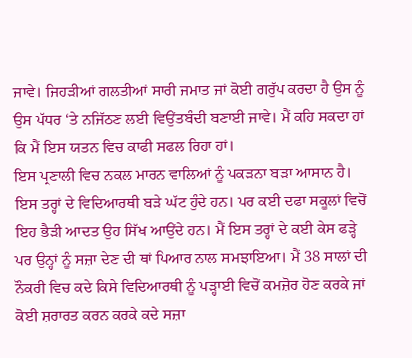ਜਾਵੇ। ਜਿਹੜੀਆਂ ਗਲਤੀਆਂ ਸਾਰੀ ਜਮਾਤ ਜਾਂ ਕੋਈ ਗਰੁੱਪ ਕਰਦਾ ਹੈ ਉਸ ਨੂੰ ਉਸ ਪੱਧਰ ‘ਤੇ ਨਜਿੱਠਣ ਲਈ ਵਿਉਂਤਬੰਦੀ ਬਣਾਈ ਜਾਵੇ। ਮੈਂ ਕਹਿ ਸਕਦਾ ਹਾਂ ਕਿ ਮੈਂ ਇਸ ਯਤਨ ਵਿਚ ਕਾਫੀ ਸਫਲ ਰਿਹਾ ਹਾਂ।
ਇਸ ਪ੍ਰਣਾਲੀ ਵਿਚ ਨਕਲ ਮਾਰਨ ਵਾਲਿਆਂ ਨੂੰ ਪਕੜਨਾ ਬੜਾ ਆਸਾਨ ਹੈ। ਇਸ ਤਰ੍ਹਾਂ ਦੇ ਵਿਦਿਆਰਥੀ ਬੜੇ ਘੱਟ ਹੁੰਦੇ ਹਨ। ਪਰ ਕਈ ਦਫਾ ਸਕੂਲਾਂ ਵਿਚੋਂ ਇਹ ਭੈੜੀ ਆਦਤ ਉਹ ਸਿੱਖ ਆਉਂਦੇ ਹਨ। ਮੈਂ ਇਸ ਤਰ੍ਹਾਂ ਦੇ ਕਈ ਕੇਸ ਫੜ੍ਹੇ ਪਰ ਉਨ੍ਹਾਂ ਨੂੰ ਸਜ਼ਾ ਦੇਣ ਦੀ ਥਾਂ ਪਿਆਰ ਨਾਲ ਸਮਝਾਇਆ। ਮੈਂ 38 ਸਾਲਾਂ ਦੀ ਨੌਕਰੀ ਵਿਚ ਕਦੇ ਕਿਸੇ ਵਿਦਿਆਰਥੀ ਨੂੰ ਪੜ੍ਹਾਈ ਵਿਚੋਂ ਕਮਜ਼ੋਰ ਹੋਣ ਕਰਕੇ ਜਾਂ ਕੋਈ ਸ਼ਰਾਰਤ ਕਰਨ ਕਰਕੇ ਕਦੇ ਸਜ਼ਾ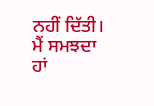ਨਹੀਂ ਦਿੱਤੀ। ਮੈਂ ਸਮਝਦਾ ਹਾਂ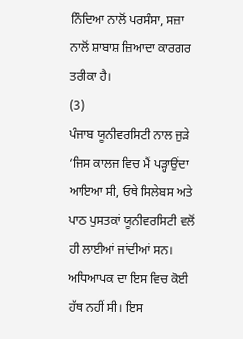ਨਿੰਦਿਆ ਨਾਲੋਂ ਪਰਸੰਸਾ, ਸਜ਼ਾ ਨਾਲੋਂ ਸ਼ਾਬਾਸ਼ ਜ਼ਿਆਦਾ ਕਾਰਗਰ ਤਰੀਕਾ ਹੈ।
(3)
ਪੰਜਾਬ ਯੂਨੀਵਰਸਿਟੀ ਨਾਲ ਜੁੜੇ ‘ਜਿਸ ਕਾਲਜ ਵਿਚ ਮੈਂ ਪੜ੍ਹਾਉਂਦਾ ਆਇਆ ਸੀ, ਓਥੇ ਸਿਲੇਬਸ ਅਤੇ ਪਾਠ ਪੁਸਤਕਾਂ ਯੂਨੀਵਰਸਿਟੀ ਵਲੋਂ ਹੀ ਲਾਈਆਂ ਜਾਂਦੀਆਂ ਸਨ। ਅਧਿਆਪਕ ਦਾ ਇਸ ਵਿਚ ਕੋਈ ਹੱਥ ਨਹੀਂ ਸੀ। ਇਸ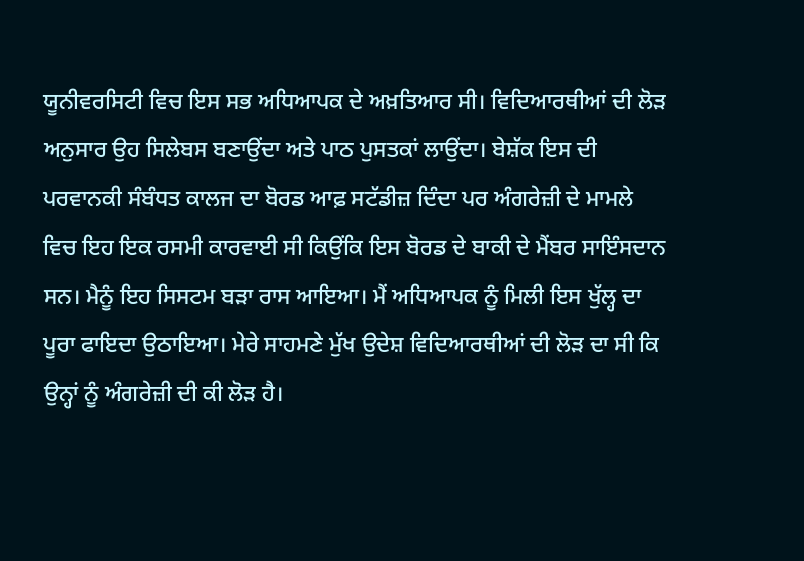ਯੂਨੀਵਰਸਿਟੀ ਵਿਚ ਇਸ ਸਭ ਅਧਿਆਪਕ ਦੇ ਅਖ਼ਤਿਆਰ ਸੀ। ਵਿਦਿਆਰਥੀਆਂ ਦੀ ਲੋੜ ਅਨੁਸਾਰ ਉਹ ਸਿਲੇਬਸ ਬਣਾਉਂਦਾ ਅਤੇ ਪਾਠ ਪੁਸਤਕਾਂ ਲਾਉਂਦਾ। ਬੇਸ਼ੱਕ ਇਸ ਦੀ ਪਰਵਾਨਕੀ ਸੰਬੰਧਤ ਕਾਲਜ ਦਾ ਬੋਰਡ ਆਫ਼ ਸਟੱਡੀਜ਼ ਦਿੰਦਾ ਪਰ ਅੰਗਰੇਜ਼ੀ ਦੇ ਮਾਮਲੇ ਵਿਚ ਇਹ ਇਕ ਰਸਮੀ ਕਾਰਵਾਈ ਸੀ ਕਿਉਂਕਿ ਇਸ ਬੋਰਡ ਦੇ ਬਾਕੀ ਦੇ ਮੈਂਬਰ ਸਾਇੰਸਦਾਨ ਸਨ। ਮੈਨੂੰ ਇਹ ਸਿਸਟਮ ਬੜਾ ਰਾਸ ਆਇਆ। ਮੈਂ ਅਧਿਆਪਕ ਨੂੰ ਮਿਲੀ ਇਸ ਖੁੱਲ੍ਹ ਦਾ ਪੂਰਾ ਫਾਇਦਾ ਉਠਾਇਆ। ਮੇਰੇ ਸਾਹਮਣੇ ਮੁੱਖ ਉਦੇਸ਼ ਵਿਦਿਆਰਥੀਆਂ ਦੀ ਲੋੜ ਦਾ ਸੀ ਕਿ ਉਨ੍ਹਾਂ ਨੂੰ ਅੰਗਰੇਜ਼ੀ ਦੀ ਕੀ ਲੋੜ ਹੈ।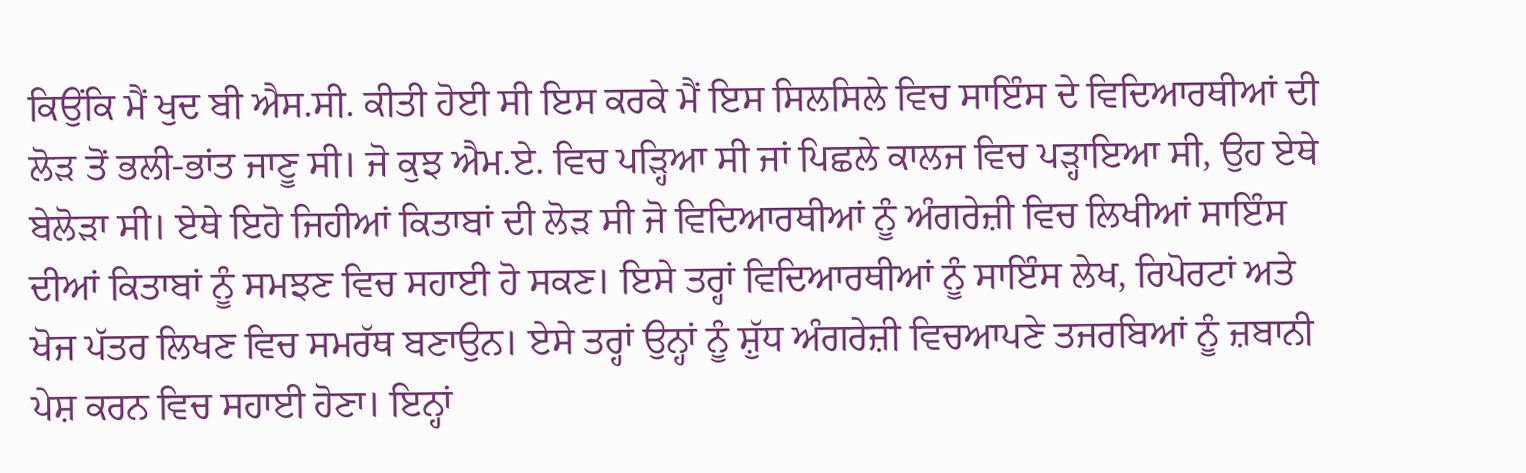ਕਿਉਂਕਿ ਮੈਂ ਖੁਦ ਬੀ ਐਸ.ਸੀ. ਕੀਤੀ ਹੋਈ ਸੀ ਇਸ ਕਰਕੇ ਮੈਂ ਇਸ ਸਿਲਸਿਲੇ ਵਿਚ ਸਾਇੰਸ ਦੇ ਵਿਦਿਆਰਥੀਆਂ ਦੀ ਲੋੜ ਤੋਂ ਭਲੀ-ਭਾਂਤ ਜਾਣੂ ਸੀ। ਜੋ ਕੁਝ ਐਮ.ਏ. ਵਿਚ ਪੜ੍ਹਿਆ ਸੀ ਜਾਂ ਪਿਛਲੇ ਕਾਲਜ ਵਿਚ ਪੜ੍ਹਾਇਆ ਸੀ, ਉਹ ਏਥੇ ਬੇਲੋੜਾ ਸੀ। ਏਥੇ ਇਹੋ ਜਿਹੀਆਂ ਕਿਤਾਬਾਂ ਦੀ ਲੋੜ ਸੀ ਜੋ ਵਿਦਿਆਰਥੀਆਂ ਨੂੰ ਅੰਗਰੇਜ਼ੀ ਵਿਚ ਲਿਖੀਆਂ ਸਾਇੰਸ ਦੀਆਂ ਕਿਤਾਬਾਂ ਨੂੰ ਸਮਝਣ ਵਿਚ ਸਹਾਈ ਹੋ ਸਕਣ। ਇਸੇ ਤਰ੍ਹਾਂ ਵਿਦਿਆਰਥੀਆਂ ਨੂੰ ਸਾਇੰਸ ਲੇਖ, ਰਿਪੋਰਟਾਂ ਅਤੇ ਖੋਜ ਪੱਤਰ ਲਿਖਣ ਵਿਚ ਸਮਰੱਥ ਬਣਾਉਨ। ਏਸੇ ਤਰ੍ਹਾਂ ਉਨ੍ਹਾਂ ਨੂੰ ਸ਼ੁੱਧ ਅੰਗਰੇਜ਼ੀ ਵਿਚਆਪਣੇ ਤਜਰਬਿਆਂ ਨੂੰ ਜ਼ਬਾਨੀ ਪੇਸ਼ ਕਰਨ ਵਿਚ ਸਹਾਈ ਹੋਣਾ। ਇਨ੍ਹਾਂ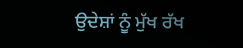ਉਦੇਸ਼ਾਂ ਨੂੰ ਮੁੱਖ ਰੱਖ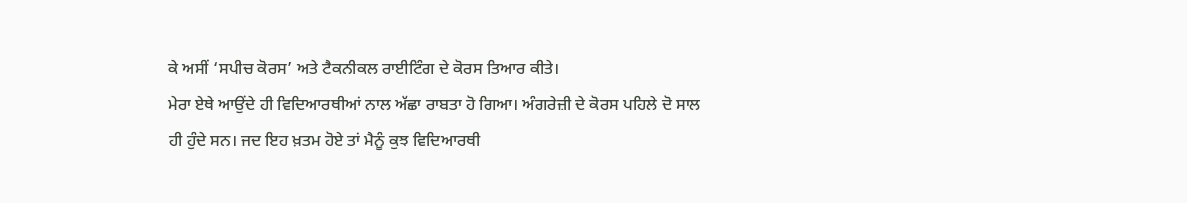ਕੇ ਅਸੀਂ ‘ਸਪੀਚ ਕੋਰਸ’ ਅਤੇ ਟੈਕਨੀਕਲ ਰਾਈਟਿੰਗ ਦੇ ਕੋਰਸ ਤਿਆਰ ਕੀਤੇ।
ਮੇਰਾ ਏਥੇ ਆਉਂਦੇ ਹੀ ਵਿਦਿਆਰਥੀਆਂ ਨਾਲ ਅੱਛਾ ਰਾਬਤਾ ਹੋ ਗਿਆ। ਅੰਗਰੇਜ਼ੀ ਦੇ ਕੋਰਸ ਪਹਿਲੇ ਦੋ ਸਾਲ ਹੀ ਹੁੰਦੇ ਸਨ। ਜਦ ਇਹ ਖ਼ਤਮ ਹੋਏ ਤਾਂ ਮੈਨੂੰ ਕੁਝ ਵਿਦਿਆਰਥੀ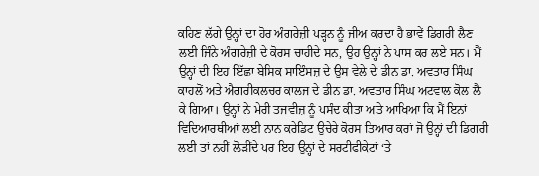ਕਹਿਣ ਲੱਗੇ ਉਨ੍ਹਾਂ ਦਾ ਹੋਰ ਅੰਗਰੇਜ਼ੀ ਪੜ੍ਹਨ ਨੂੰ ਜੀਅ ਕਰਦਾ ਹੈ ਭਾਵੇਂ ਡਿਗਰੀ ਲੈਣ ਲਈ ਜਿੰਨੇ ਅੰਗਰੇਜ਼ੀ ਦੇ ਕੋਰਸ ਚਾਹੀਦੇ ਸਨ, ਉਹ ਉਨ੍ਹਾਂ ਨੇ ਪਾਸ ਕਰ ਲਏ ਸਨ। ਮੈਂ ਉਨ੍ਹਾਂ ਦੀ ਇਹ ਇੱਛਾ ਬੇਸਿਕ ਸਾਇੰਸਜ਼ ਦੇ ਉਸ ਵੇਲੇ ਦੇ ਡੀਨ ਡਾ. ਅਵਤਾਰ ਸਿੰਘ ਕਾਹਲੋਂ ਅਤੇ ਐਗਰੀਕਲਚਰ ਕਾਲਜ ਦੇ ਡੀਨ ਡਾ. ਅਵਤਾਰ ਸਿੰਘ ਅਟਵਾਲ ਕੋਲ ਲੈ ਕੇ ਗਿਆ। ਉਨ੍ਹਾਂ ਨੇ ਮੇਰੀ ਤਜਵੀਜ਼ ਨੂੰ ਪਸੰਦ ਕੀਤਾ ਅਤੇ ਆਖਿਆ ਕਿ ਮੈਂ ਇਨਾਂ ਵਿਦਿਆਰਥੀਆਂ ਲਈ ਨਾਨ ਕਰੇਡਿਟ ਉਚੇਰੇ ਕੋਰਸ ਤਿਆਰ ਕਰਾਂ ਜੋ ਉਨ੍ਹਾਂ ਦੀ ਡਿਗਰੀ ਲਈ ਤਾਂ ਨਹੀਂ ਲੋੜੀਂਦੇ ਪਰ ਇਹ ਉਨ੍ਹਾਂ ਦੇ ਸਰਟੀਫੀਕੇਟਾਂ ‘ਤੇ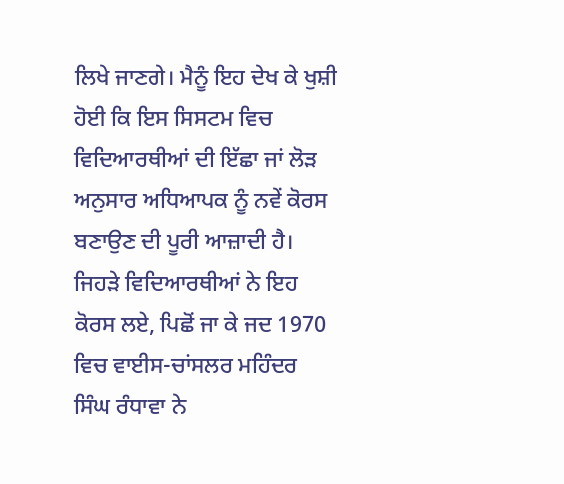ਲਿਖੇ ਜਾਣਗੇ। ਮੈਨੂੰ ਇਹ ਦੇਖ ਕੇ ਖੁਸ਼ੀ ਹੋਈ ਕਿ ਇਸ ਸਿਸਟਮ ਵਿਚ ਵਿਦਿਆਰਥੀਆਂ ਦੀ ਇੱਛਾ ਜਾਂ ਲੋੜ ਅਨੁਸਾਰ ਅਧਿਆਪਕ ਨੂੰ ਨਵੇਂ ਕੋਰਸ ਬਣਾਉਣ ਦੀ ਪੂਰੀ ਆਜ਼ਾਦੀ ਹੈ।
ਜਿਹੜੇ ਵਿਦਿਆਰਥੀਆਂ ਨੇ ਇਹ ਕੋਰਸ ਲਏ, ਪਿਛੋਂ ਜਾ ਕੇ ਜਦ 1970 ਵਿਚ ਵਾਈਸ-ਚਾਂਸਲਰ ਮਹਿੰਦਰ ਸਿੰਘ ਰੰਧਾਵਾ ਨੇ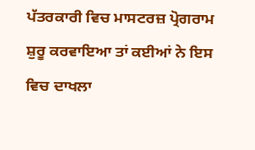ਪੱਤਰਕਾਰੀ ਵਿਚ ਮਾਸਟਰਜ਼ ਪ੍ਰੋਗਰਾਮ ਸ਼ੁਰੂ ਕਰਵਾਇਆ ਤਾਂ ਕਈਆਂ ਨੇ ਇਸ ਵਿਚ ਦਾਖਲਾ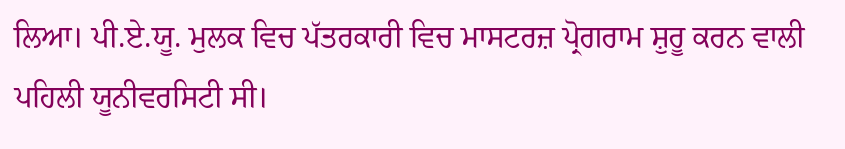ਲਿਆ। ਪੀ.ਏ.ਯੂ. ਮੁਲਕ ਵਿਚ ਪੱਤਰਕਾਰੀ ਵਿਚ ਮਾਸਟਰਜ਼ ਪ੍ਰੋਗਰਾਮ ਸ਼ੁਰੂ ਕਰਨ ਵਾਲੀ ਪਹਿਲੀ ਯੂਨੀਵਰਸਿਟੀ ਸੀ।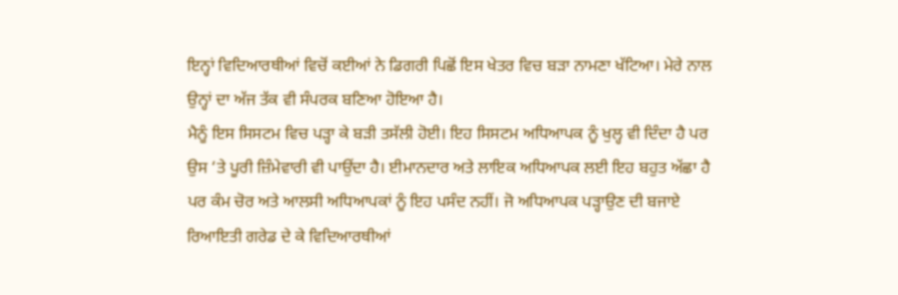ਇਨ੍ਹਾਂ ਵਿਦਿਆਰਥੀਆਂ ਵਿਚੋਂ ਕਈਆਂ ਨੇ ਡਿਗਰੀ ਪਿਛੋਂ ਇਸ ਖੇਤਰ ਵਿਚ ਬੜਾ ਨਾਮਣਾ ਖੱਟਿਆ। ਮੇਰੇ ਨਾਲ ਉਨ੍ਹਾਂ ਦਾ ਅੱਜ ਤੱਕ ਵੀ ਸੰਪਰਕ ਬਣਿਆ ਹੋਇਆ ਹੈ।
ਮੈਨੂੰ ਇਸ ਸਿਸਟਮ ਵਿਚ ਪੜ੍ਹਾ ਕੇ ਬੜੀ ਤਸੱਲੀ ਹੋਈ। ਇਹ ਸਿਸਟਮ ਅਧਿਆਪਕ ਨੂੰ ਖੁਲ੍ਹ ਵੀ ਦਿੰਦਾ ਹੈ ਪਰ ਉਸ ‘ਤੇ ਪੂਰੀ ਜ਼ਿੰਮੇਵਾਰੀ ਵੀ ਪਾਉਂਦਾ ਹੈ। ਈਮਾਨਦਾਰ ਅਤੇ ਲਾਇਕ ਅਧਿਆਪਕ ਲਈ ਇਹ ਬਹੁਤ ਅੱਛਾ ਹੈ ਪਰ ਕੰਮ ਚੋਰ ਅਤੇ ਆਲਸੀ ਅਧਿਆਪਕਾਂ ਨੂੰ ਇਹ ਪਸੰਦ ਨਹੀਂ। ਜੋ ਅਧਿਆਪਕ ਪੜ੍ਹਾਉਣ ਦੀ ਬਜਾਏ ਰਿਆਇਤੀ ਗਰੇਡ ਦੇ ਕੇ ਵਿਦਿਆਰਥੀਆਂ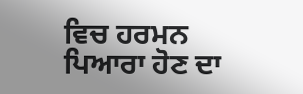ਵਿਚ ਹਰਮਨ ਪਿਆਰਾ ਹੋਣ ਦਾ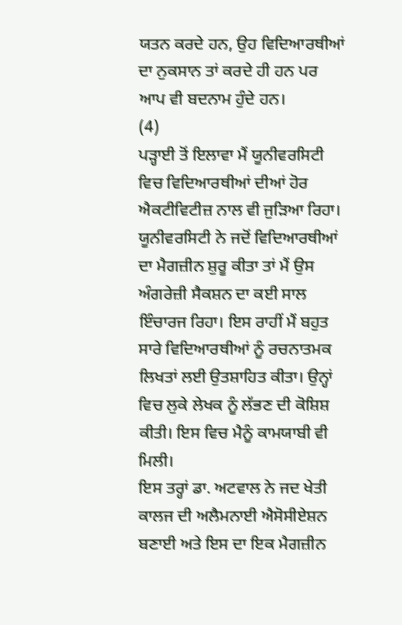ਯਤਨ ਕਰਦੇ ਹਨ, ਉਹ ਵਿਦਿਆਰਥੀਆਂ ਦਾ ਨੁਕਸਾਨ ਤਾਂ ਕਰਦੇ ਹੀ ਹਨ ਪਰ ਆਪ ਵੀ ਬਦਨਾਮ ਹੁੰਦੇ ਹਨ।
(4)
ਪੜ੍ਹਾਈ ਤੋਂ ਇਲਾਵਾ ਮੈਂ ਯੂਨੀਵਰਸਿਟੀ ਵਿਚ ਵਿਦਿਆਰਥੀਆਂ ਦੀਆਂ ਹੋਰ ਐਕਟੀਵਿਟੀਜ਼ ਨਾਲ ਵੀ ਜੁੜਿਆ ਰਿਹਾ। ਯੂਨੀਵਰਸਿਟੀ ਨੇ ਜਦੋਂ ਵਿਦਿਆਰਥੀਆਂ ਦਾ ਮੈਗਜ਼ੀਨ ਸ਼ੁਰੂ ਕੀਤਾ ਤਾਂ ਮੈਂ ਉਸ ਅੰਗਰੇਜ਼ੀ ਸੈਕਸ਼ਨ ਦਾ ਕਈ ਸਾਲ ਇੰਚਾਰਜ ਰਿਹਾ। ਇਸ ਰਾਹੀਂ ਮੈਂ ਬਹੁਤ ਸਾਰੇ ਵਿਦਿਆਰਥੀਆਂ ਨੂੰ ਰਚਨਾਤਮਕ ਲਿਖਤਾਂ ਲਈ ਉਤਸ਼ਾਹਿਤ ਕੀਤਾ। ਉਨ੍ਹਾਂ ਵਿਚ ਲੁਕੇ ਲੇਖਕ ਨੂੰ ਲੱਭਣ ਦੀ ਕੋਸ਼ਿਸ਼ ਕੀਤੀ। ਇਸ ਵਿਚ ਮੈਨੂੰ ਕਾਮਯਾਬੀ ਵੀ ਮਿਲੀ।
ਇਸ ਤਰ੍ਹਾਂ ਡਾ. ਅਟਵਾਲ ਨੇ ਜਦ ਖੇਤੀ ਕਾਲਜ ਦੀ ਅਲੈਮਨਾਈ ਐਸੋਸੀਏਸ਼ਨ ਬਣਾਈ ਅਤੇ ਇਸ ਦਾ ਇਕ ਮੈਗਜ਼ੀਨ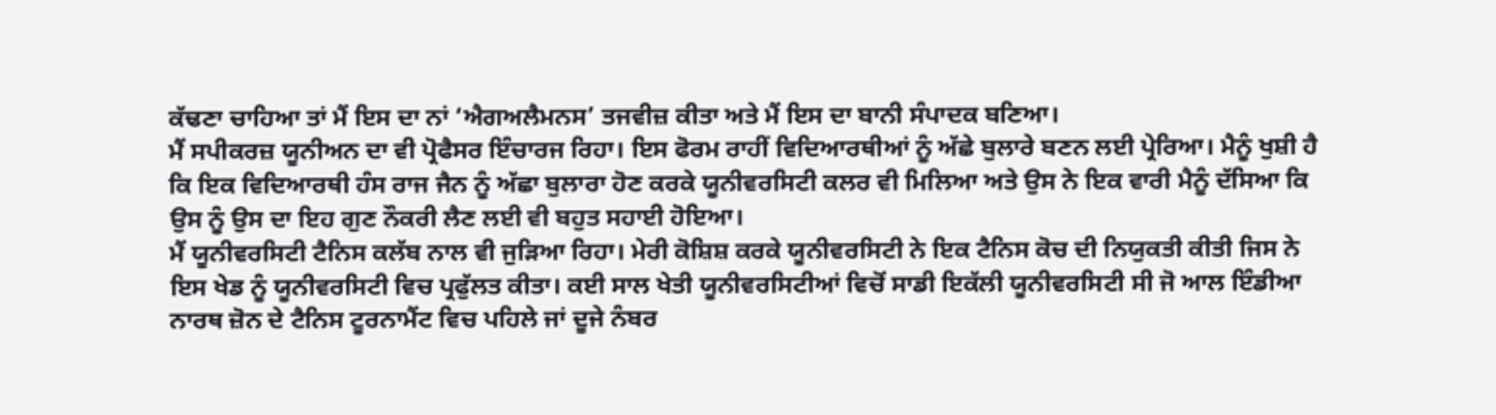ਕੱਢਣਾ ਚਾਹਿਆ ਤਾਂ ਮੈਂ ਇਸ ਦਾ ਨਾਂ ‘ਐਗਅਲੈਮਨਸ’ ਤਜਵੀਜ਼ ਕੀਤਾ ਅਤੇ ਮੈਂ ਇਸ ਦਾ ਬਾਨੀ ਸੰਪਾਦਕ ਬਣਿਆ।
ਮੈਂ ਸਪੀਕਰਜ਼ ਯੂਨੀਅਨ ਦਾ ਵੀ ਪ੍ਰੋਫੈਸਰ ਇੰਚਾਰਜ ਰਿਹਾ। ਇਸ ਫੋਰਮ ਰਾਹੀਂ ਵਿਦਿਆਰਥੀਆਂ ਨੂੰ ਅੱਛੇ ਬੁਲਾਰੇ ਬਣਨ ਲਈ ਪ੍ਰੇਰਿਆ। ਮੈਨੂੰ ਖੁਸ਼ੀ ਹੈ ਕਿ ਇਕ ਵਿਦਿਆਰਥੀ ਹੰਸ ਰਾਜ ਜੈਨ ਨੂੰ ਅੱਛਾ ਬੁਲਾਰਾ ਹੋਣ ਕਰਕੇ ਯੂਨੀਵਰਸਿਟੀ ਕਲਰ ਵੀ ਮਿਲਿਆ ਅਤੇ ਉਸ ਨੇ ਇਕ ਵਾਰੀ ਮੈਨੂੰ ਦੱਸਿਆ ਕਿ ਉਸ ਨੂੰ ਉਸ ਦਾ ਇਹ ਗੁਣ ਨੌਕਰੀ ਲੈਣ ਲਈ ਵੀ ਬਹੁਤ ਸਹਾਈ ਹੋਇਆ।
ਮੈਂ ਯੂਨੀਵਰਸਿਟੀ ਟੈਨਿਸ ਕਲੱਬ ਨਾਲ ਵੀ ਜੁੜਿਆ ਰਿਹਾ। ਮੇਰੀ ਕੋਸ਼ਿਸ਼ ਕਰਕੇ ਯੂਨੀਵਰਸਿਟੀ ਨੇ ਇਕ ਟੈਨਿਸ ਕੋਚ ਦੀ ਨਿਯੁਕਤੀ ਕੀਤੀ ਜਿਸ ਨੇ ਇਸ ਖੇਡ ਨੂੰ ਯੂਨੀਵਰਸਿਟੀ ਵਿਚ ਪ੍ਰਫੁੱਲਤ ਕੀਤਾ। ਕਈ ਸਾਲ ਖੇਤੀ ਯੂਨੀਵਰਸਿਟੀਆਂ ਵਿਚੋਂ ਸਾਡੀ ਇਕੱਲੀ ਯੂਨੀਵਰਸਿਟੀ ਸੀ ਜੋ ਆਲ ਇੰਡੀਆ ਨਾਰਥ ਜ਼ੋਨ ਦੇ ਟੈਨਿਸ ਟੂਰਨਾਮੈਂਟ ਵਿਚ ਪਹਿਲੇ ਜਾਂ ਦੂਜੇ ਨੰਬਰ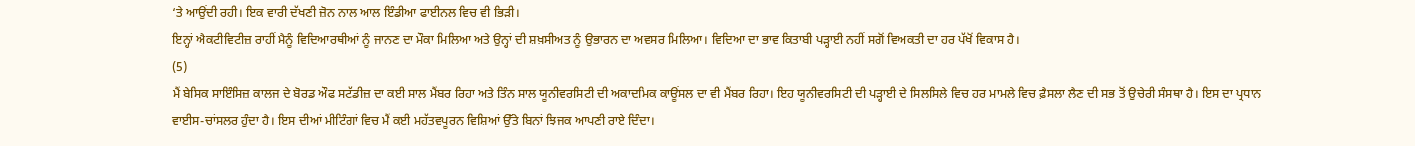‘ਤੇ ਆਉਂਦੀ ਰਹੀ। ਇਕ ਵਾਰੀ ਦੱਖਣੀ ਜ਼ੋਨ ਨਾਲ ਆਲ ਇੰਡੀਆ ਫਾਈਨਲ ਵਿਚ ਵੀ ਭਿੜੀ।
ਇਨ੍ਹਾਂ ਐਕਟੀਵਿਟੀਜ਼ ਰਾਹੀਂ ਮੈਨੂੰ ਵਿਦਿਆਰਥੀਆਂ ਨੂੰ ਜਾਨਣ ਦਾ ਮੌਕਾ ਮਿਲਿਆ ਅਤੇ ਉਨ੍ਹਾਂ ਦੀ ਸ਼ਖ਼ਸੀਅਤ ਨੂੰ ਉਭਾਰਨ ਦਾ ਅਵਸਰ ਮਿਲਿਆ। ਵਿਦਿਆ ਦਾ ਭਾਵ ਕਿਤਾਬੀ ਪੜ੍ਹਾਈ ਨਹੀਂ ਸਗੋਂ ਵਿਅਕਤੀ ਦਾ ਹਰ ਪੱਖੋਂ ਵਿਕਾਸ ਹੈ।
(5)
ਮੈਂ ਬੇਸਿਕ ਸਾਇੰਸਿਜ਼ ਕਾਲਜ ਦੇ ਬੋਰਡ ਔਫ ਸਟੱਡੀਜ਼ ਦਾ ਕਈ ਸਾਲ ਮੈਂਬਰ ਰਿਹਾ ਅਤੇ ਤਿੰਨ ਸਾਲ ਯੂਨੀਵਰਸਿਟੀ ਦੀ ਅਕਾਦਮਿਕ ਕਾਊਂਸਲ ਦਾ ਵੀ ਮੈਂਬਰ ਰਿਹਾ। ਇਹ ਯੂਨੀਵਰਸਿਟੀ ਦੀ ਪੜ੍ਹਾਈ ਦੇ ਸਿਲਸਿਲੇ ਵਿਚ ਹਰ ਮਾਮਲੇ ਵਿਚ ਫ਼ੈਸਲਾ ਲੈਣ ਦੀ ਸਭ ਤੋਂ ਉਚੇਰੀ ਸੰਸਥਾ ਹੈ। ਇਸ ਦਾ ਪ੍ਰਧਾਨ ਵਾਈਸ-ਚਾਂਸਲਰ ਹੁੰਦਾ ਹੈ। ਇਸ ਦੀਆਂ ਮੀਟਿੰਗਾਂ ਵਿਚ ਮੈਂ ਕਈ ਮਹੱਤਵਪੂਰਨ ਵਿਸ਼ਿਆਂ ਉੱਤੇ ਬਿਨਾਂ ਝਿਜਕ ਆਪਣੀ ਰਾਏ ਦਿੰਦਾ।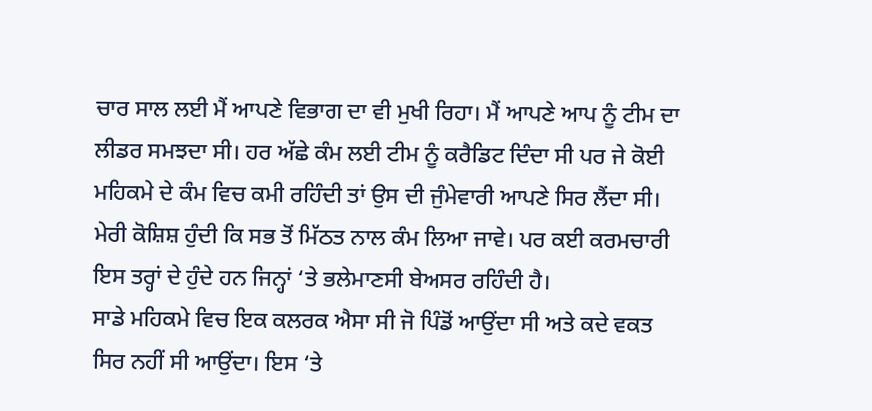ਚਾਰ ਸਾਲ ਲਈ ਮੈਂ ਆਪਣੇ ਵਿਭਾਗ ਦਾ ਵੀ ਮੁਖੀ ਰਿਹਾ। ਮੈਂ ਆਪਣੇ ਆਪ ਨੂੰ ਟੀਮ ਦਾ ਲੀਡਰ ਸਮਝਦਾ ਸੀ। ਹਰ ਅੱਛੇ ਕੰਮ ਲਈ ਟੀਮ ਨੂੰ ਕਰੈਡਿਟ ਦਿੰਦਾ ਸੀ ਪਰ ਜੇ ਕੋਈ ਮਹਿਕਮੇ ਦੇ ਕੰਮ ਵਿਚ ਕਮੀ ਰਹਿੰਦੀ ਤਾਂ ਉਸ ਦੀ ਜੁੰਮੇਵਾਰੀ ਆਪਣੇ ਸਿਰ ਲੈਂਦਾ ਸੀ। ਮੇਰੀ ਕੋਸ਼ਿਸ਼ ਹੁੰਦੀ ਕਿ ਸਭ ਤੋਂ ਮਿੱਠਤ ਨਾਲ ਕੰਮ ਲਿਆ ਜਾਵੇ। ਪਰ ਕਈ ਕਰਮਚਾਰੀ ਇਸ ਤਰ੍ਹਾਂ ਦੇ ਹੁੰਦੇ ਹਨ ਜਿਨ੍ਹਾਂ ‘ਤੇ ਭਲੇਮਾਣਸੀ ਬੇਅਸਰ ਰਹਿੰਦੀ ਹੈ।
ਸਾਡੇ ਮਹਿਕਮੇ ਵਿਚ ਇਕ ਕਲਰਕ ਐਸਾ ਸੀ ਜੋ ਪਿੰਡੋਂ ਆਉਂਦਾ ਸੀ ਅਤੇ ਕਦੇ ਵਕਤ ਸਿਰ ਨਹੀਂ ਸੀ ਆਉਂਦਾ। ਇਸ ‘ਤੇ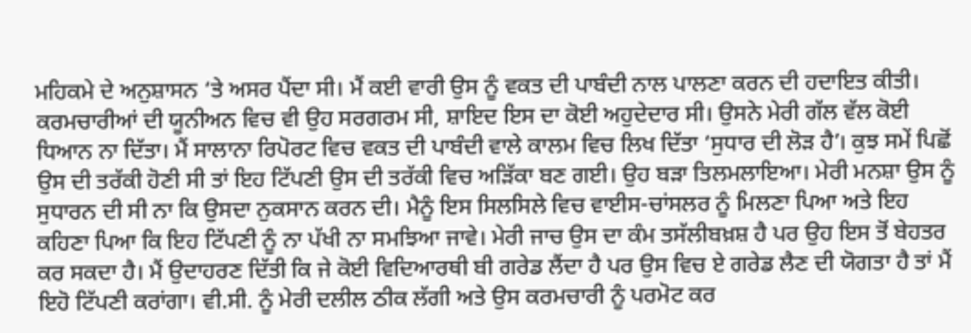ਮਹਿਕਮੇ ਦੇ ਅਨੁਸ਼ਾਸਨ ‘ਤੇ ਅਸਰ ਪੈਂਦਾ ਸੀ। ਮੈਂ ਕਈ ਵਾਰੀ ਉਸ ਨੂੰ ਵਕਤ ਦੀ ਪਾਬੰਦੀ ਨਾਲ ਪਾਲਣਾ ਕਰਨ ਦੀ ਹਦਾਇਤ ਕੀਤੀ। ਕਰਮਚਾਰੀਆਂ ਦੀ ਯੂਨੀਅਨ ਵਿਚ ਵੀ ਉਹ ਸਰਗਰਮ ਸੀ, ਸ਼ਾਇਦ ਇਸ ਦਾ ਕੋਈ ਅਹੁਦੇਦਾਰ ਸੀ। ਉਸਨੇ ਮੇਰੀ ਗੱਲ ਵੱਲ ਕੋਈ ਧਿਆਨ ਨਾ ਦਿੱਤਾ। ਮੈਂ ਸਾਲਾਨਾ ਰਿਪੋਰਟ ਵਿਚ ਵਕਤ ਦੀ ਪਾਬੰਦੀ ਵਾਲੇ ਕਾਲਮ ਵਿਚ ਲਿਖ ਦਿੱਤਾ ‘ਸੁਧਾਰ ਦੀ ਲੋੜ ਹੈ’। ਕੁਝ ਸਮੇਂ ਪਿਛੋਂ ਉਸ ਦੀ ਤਰੱਕੀ ਹੋਣੀ ਸੀ ਤਾਂ ਇਹ ਟਿੱਪਣੀ ਉਸ ਦੀ ਤਰੱਕੀ ਵਿਚ ਅੜਿੱਕਾ ਬਣ ਗਈ। ਉਹ ਬੜਾ ਤਿਲਮਲਾਇਆ। ਮੇਰੀ ਮਨਸ਼ਾ ਉਸ ਨੂੰ ਸੁਧਾਰਨ ਦੀ ਸੀ ਨਾ ਕਿ ਉਸਦਾ ਨੁਕਸਾਨ ਕਰਨ ਦੀ। ਮੈਨੂੰ ਇਸ ਸਿਲਸਿਲੇ ਵਿਚ ਵਾਈਸ-ਚਾਂਸਲਰ ਨੂੰ ਮਿਲਣਾ ਪਿਆ ਅਤੇ ਇਹ ਕਹਿਣਾ ਪਿਆ ਕਿ ਇਹ ਟਿੱਪਣੀ ਨੂੰ ਨਾ ਪੱਖੀ ਨਾ ਸਮਝਿਆ ਜਾਵੇ। ਮੇਰੀ ਜਾਚ ਉਸ ਦਾ ਕੰਮ ਤਸੱਲੀਬਖ਼ਸ਼ ਹੈ ਪਰ ਉਹ ਇਸ ਤੋਂ ਬੇਹਤਰ ਕਰ ਸਕਦਾ ਹੈ। ਮੈਂ ਉਦਾਹਰਣ ਦਿੱਤੀ ਕਿ ਜੇ ਕੋਈ ਵਿਦਿਆਰਥੀ ਬੀ ਗਰੇਡ ਲੈਂਦਾ ਹੈ ਪਰ ਉਸ ਵਿਚ ਏ ਗਰੇਡ ਲੈਣ ਦੀ ਯੋਗਤਾ ਹੈ ਤਾਂ ਮੈਂ ਇਹੋ ਟਿੱਪਣੀ ਕਰਾਂਗਾ। ਵੀ.ਸੀ. ਨੂੰ ਮੇਰੀ ਦਲੀਲ ਠੀਕ ਲੱਗੀ ਅਤੇ ਉਸ ਕਰਮਚਾਰੀ ਨੂੰ ਪਰਮੋਟ ਕਰ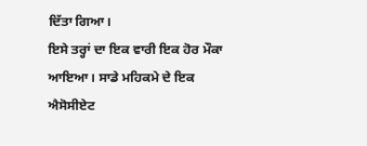ਦਿੱਤਾ ਗਿਆ।
ਇਸੇ ਤਰ੍ਹਾਂ ਦਾ ਇਕ ਵਾਰੀ ਇਕ ਹੋਰ ਮੌਕਾ ਆਇਆ। ਸਾਡੇ ਮਹਿਕਮੇ ਦੇ ਇਕ ਐਸੋਸੀਏਟ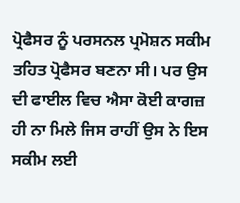ਪ੍ਰੋਫੈਸਰ ਨੂੰ ਪਰਸਨਲ ਪ੍ਰਮੋਸ਼ਨ ਸਕੀਮ ਤਹਿਤ ਪ੍ਰੋਫੈਸਰ ਬਣਨਾ ਸੀ। ਪਰ ਉਸ ਦੀ ਫਾਈਲ ਵਿਚ ਐਸਾ ਕੋਈ ਕਾਗਜ਼ ਹੀ ਨਾ ਮਿਲੇ ਜਿਸ ਰਾਹੀਂ ਉਸ ਨੇ ਇਸ ਸਕੀਮ ਲਈ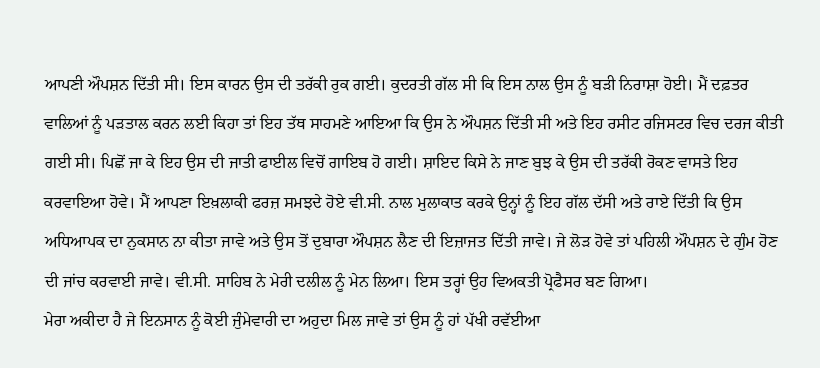ਆਪਣੀ ਔਪਸ਼ਨ ਦਿੱਤੀ ਸੀ। ਇਸ ਕਾਰਨ ਉਸ ਦੀ ਤਰੱਕੀ ਰੁਕ ਗਈ। ਕੁਦਰਤੀ ਗੱਲ ਸੀ ਕਿ ਇਸ ਨਾਲ ਉਸ ਨੂੰ ਬੜੀ ਨਿਰਾਸ਼ਾ ਹੋਈ। ਮੈਂ ਦਫ਼ਤਰ ਵਾਲਿਆਂ ਨੂੰ ਪੜਤਾਲ ਕਰਨ ਲਈ ਕਿਹਾ ਤਾਂ ਇਹ ਤੱਥ ਸਾਹਮਣੇ ਆਇਆ ਕਿ ਉਸ ਨੇ ਔਪਸ਼ਨ ਦਿੱਤੀ ਸੀ ਅਤੇ ਇਹ ਰਸੀਟ ਰਜਿਸਟਰ ਵਿਚ ਦਰਜ ਕੀਤੀ ਗਈ ਸੀ। ਪਿਛੋਂ ਜਾ ਕੇ ਇਹ ਉਸ ਦੀ ਜਾਤੀ ਫਾਈਲ ਵਿਚੋਂ ਗਾਇਬ ਹੋ ਗਈ। ਸ਼ਾਇਦ ਕਿਸੇ ਨੇ ਜਾਣ ਬੁਝ ਕੇ ਉਸ ਦੀ ਤਰੱਕੀ ਰੋਕਣ ਵਾਸਤੇ ਇਹ ਕਰਵਾਇਆ ਹੋਵੇ। ਮੈਂ ਆਪਣਾ ਇਖ਼ਲਾਕੀ ਫਰਜ਼ ਸਮਝਦੇ ਹੋਏ ਵੀ.ਸੀ. ਨਾਲ ਮੁਲਾਕਾਤ ਕਰਕੇ ਉਨ੍ਹਾਂ ਨੂੰ ਇਹ ਗੱਲ ਦੱਸੀ ਅਤੇ ਰਾਏ ਦਿੱਤੀ ਕਿ ਉਸ ਅਧਿਆਪਕ ਦਾ ਨੁਕਸਾਨ ਨਾ ਕੀਤਾ ਜਾਵੇ ਅਤੇ ਉਸ ਤੋਂ ਦੁਬਾਰਾ ਔਪਸ਼ਨ ਲੈਣ ਦੀ ਇਜ਼ਾਜਤ ਦਿੱਤੀ ਜਾਵੇ। ਜੇ ਲੋੜ ਹੋਵੇ ਤਾਂ ਪਹਿਲੀ ਔਪਸ਼ਨ ਦੇ ਗੁੰਮ ਹੋਣ ਦੀ ਜਾਂਚ ਕਰਵਾਈ ਜਾਵੇ। ਵੀ.ਸੀ. ਸਾਹਿਬ ਨੇ ਮੇਰੀ ਦਲੀਲ ਨੂੰ ਮੇਨ ਲਿਆ। ਇਸ ਤਰ੍ਹਾਂ ਉਹ ਵਿਅਕਤੀ ਪ੍ਰੋਫੈਸਰ ਬਣ ਗਿਆ।
ਮੇਰਾ ਅਕੀਦਾ ਹੈ ਜੇ ਇਨਸਾਨ ਨੂੰ ਕੋਈ ਜੁੰਮੇਵਾਰੀ ਦਾ ਅਹੁਦਾ ਮਿਲ ਜਾਵੇ ਤਾਂ ਉਸ ਨੂੰ ਹਾਂ ਪੱਖੀ ਰਵੱਈਆ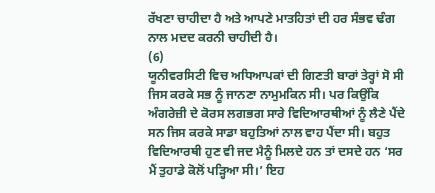ਰੱਖਣਾ ਚਾਹੀਦਾ ਹੈ ਅਤੇ ਆਪਣੇ ਮਾਤਹਿਤਾਂ ਦੀ ਹਰ ਸੰਭਵ ਢੰਗ ਨਾਲ ਮਦਦ ਕਰਨੀ ਚਾਹੀਦੀ ਹੈ।
(6)
ਯੂਨੀਵਰਸਿਟੀ ਵਿਚ ਅਧਿਆਪਕਾਂ ਦੀ ਗਿਣਤੀ ਬਾਰਾਂ ਤੇਰ੍ਹਾਂ ਸੋ ਸੀ ਜਿਸ ਕਰਕੇ ਸਭ ਨੂੰ ਜਾਨਣਾ ਨਾਮੁਮਕਿਨ ਸੀ। ਪਰ ਕਿਉਂਕਿ ਅੰਗਰੇਜ਼ੀ ਦੇ ਕੋਰਸ ਲਗਭਗ ਸਾਰੇ ਵਿਦਿਆਰਥੀਆਂ ਨੂੰ ਲੈਣੇ ਪੈਂਦੇ ਸਨ ਜਿਸ ਕਰਕੇ ਸਾਡਾ ਬਹੁਤਿਆਂ ਨਾਲ ਵਾਹ ਪੈਂਦਾ ਸੀ। ਬਹੁਤ ਵਿਦਿਆਰਥੀ ਹੁਣ ਵੀ ਜਦ ਮੈਨੂੰ ਮਿਲਦੇ ਹਨ ਤਾਂ ਦਸਦੇ ਹਨ ‘ਸਰ ਮੈਂ ਤੁਹਾਡੇ ਕੋਲੋਂ ਪੜ੍ਹਿਆ ਸੀ।’ ਇਹ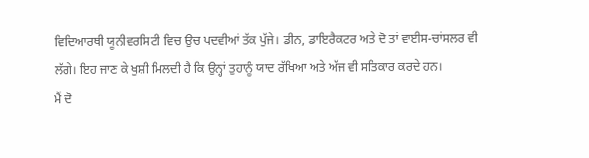ਵਿਦਿਆਰਥੀ ਯੂਨੀਵਰਸਿਟੀ ਵਿਚ ਉਚ ਪਦਵੀਆਂ ਤੱਕ ਪੁੱਜੇ। ਡੀਨ, ਡਾਇਰੈਕਟਰ ਅਤੇ ਦੋ ਤਾਂ ਵਾਈਸ-ਚਾਂਸਲਰ ਵੀ ਲੱਗੇ। ਇਹ ਜਾਣ ਕੇ ਖੁਸ਼ੀ ਮਿਲਦੀ ਹੈ ਕਿ ਉਨ੍ਹਾਂ ਤੁਹਾਨੂੰ ਯਾਦ ਰੱਖਿਆ ਅਤੇ ਅੱਜ ਵੀ ਸਤਿਕਾਰ ਕਰਦੇ ਹਨ।
ਮੈਂ ਦੋ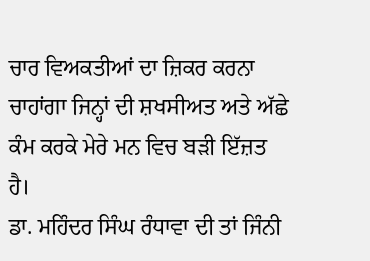ਚਾਰ ਵਿਅਕਤੀਆਂ ਦਾ ਜ਼ਿਕਰ ਕਰਨਾ ਚਾਹਾਂਗਾ ਜਿਨ੍ਹਾਂ ਦੀ ਸ਼ਖਸੀਅਤ ਅਤੇ ਅੱਛੇ ਕੰਮ ਕਰਕੇ ਮੇਰੇ ਮਨ ਵਿਚ ਬੜੀ ਇੱਜ਼ਤ ਹੈ।
ਡਾ. ਮਹਿੰਦਰ ਸਿੰਘ ਰੰਧਾਵਾ ਦੀ ਤਾਂ ਜਿੰਨੀ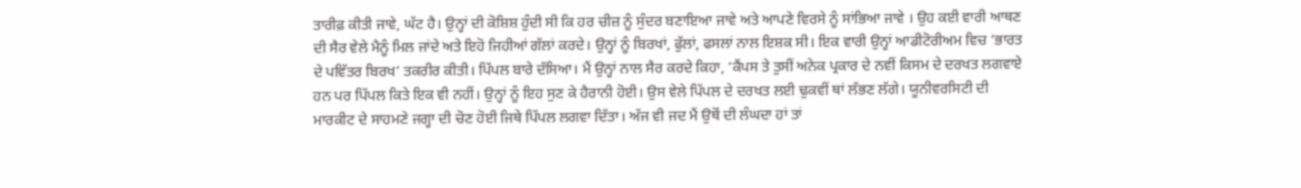ਤਾਰੀਫ਼ ਕੀਤੀ ਜਾਵੇ, ਘੱਟ ਹੈ। ਉਨ੍ਹਾਂ ਦੀ ਕੋਸ਼ਿਸ਼ ਹੁੰਦੀ ਸੀ ਕਿ ਹਰ ਚੀਜ਼ ਨੂੰ ਸੁੰਦਰ ਬਣਾਇਆ ਜਾਵੇ ਅਤੇ ਆਪਣੇ ਵਿਰਸੇ ਨੂੰ ਸਾਂਭਿਆ ਜਾਵੇ । ਉਹ ਕਈ ਵਾਰੀ ਆਥਣ ਦੀ ਸੈਰ ਵੇਲੇ ਮੈਨੂੰ ਮਿਲ ਜਾਂਦੇ ਅਤੇ ਇਹੋ ਜਿਹੀਆਂ ਗੱਲਾਂ ਕਰਦੇ। ਉਨ੍ਹਾਂ ਨੂੰ ਬਿਰਖਾਂ, ਫੁੱਲਾਂ, ਫਸਲਾਂ ਨਾਲ ਇਸ਼ਕ ਸੀ। ਇਕ ਵਾਰੀ ਉਨ੍ਹਾਂ ਆਡੀਟੋਰੀਅਮ ਵਿਚ ‘ਭਾਰਤ ਦੇ ਪਵਿੱਤਰ ਬਿਰਖ’ ਤਕਰੀਰ ਕੀਤੀ। ਪਿੱਪਲ ਬਾਰੇ ਦੱਸਿਆ। ਮੈਂ ਉਨ੍ਹਾਂ ਨਾਲ ਸੈਰ ਕਰਦੇ ਕਿਹਾ, ‘ਕੈਂਪਸ ਤੇ ਤੁਸੀਂ ਅਨੇਕ ਪ੍ਰਕਾਰ ਦੇ ਨਵੀਂ ਕਿਸਮ ਦੇ ਦਰਖਤ ਲਗਵਾਏ ਹਨ ਪਰ ਪਿੱਪਲ ਕਿਤੇ ਇਕ ਵੀ ਨਹੀਂ। ਉਨ੍ਹਾਂ ਨੂੰ ਇਹ ਸੁਣ ਕੇ ਹੈਰਾਨੀ ਹੋਈ। ਉਸ ਵੇਲੇ ਪਿੱਪਲ ਦੇ ਦਰਖਤ ਲਈ ਢੁਕਵੀਂ ਥਾਂ ਲੱਭਣ ਲੱਗੇ। ਯੂਨੀਵਰਸਿਟੀ ਦੀ ਮਾਰਕੀਟ ਦੇ ਸਾਹਮਣੇ ਜਗ੍ਹਾ ਦੀ ਚੋਣ ਹੋਈ ਜਿਥੇ ਪਿੱਪਲ ਲਗਵਾ ਦਿੱਤਾ। ਅੱਜ ਵੀ ਜਦ ਮੈਂ ਉਥੋਂ ਦੀ ਲੰਘਦਾ ਹਾਂ ਤਾਂ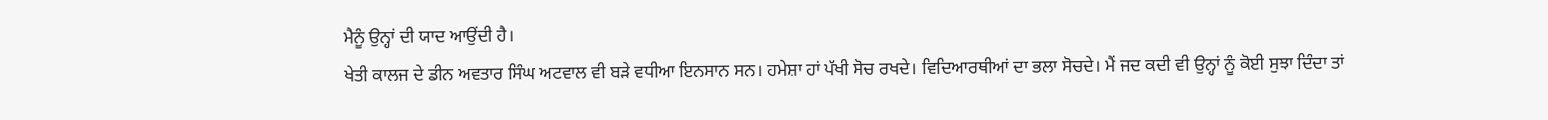ਮੈਨੂੰ ਉਨ੍ਹਾਂ ਦੀ ਯਾਦ ਆਉਂਦੀ ਹੈ।
ਖੇਤੀ ਕਾਲਜ ਦੇ ਡੀਨ ਅਵਤਾਰ ਸਿੰਘ ਅਟਵਾਲ ਵੀ ਬੜੇ ਵਧੀਆ ਇਨਸਾਨ ਸਨ। ਹਮੇਸ਼ਾ ਹਾਂ ਪੱਖੀ ਸੋਚ ਰਖਦੇ। ਵਿਦਿਆਰਥੀਆਂ ਦਾ ਭਲਾ ਸੋਚਦੇ। ਮੈਂ ਜਦ ਕਦੀ ਵੀ ਉਨ੍ਹਾਂ ਨੂੰ ਕੋਈ ਸੁਝਾ ਦਿੰਦਾ ਤਾਂ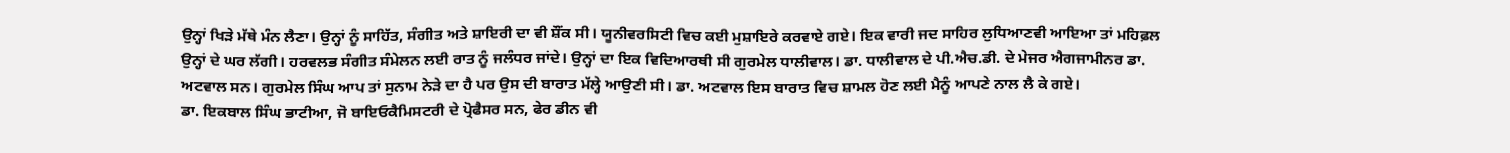ਉਨ੍ਹਾਂ ਖਿੜੇ ਮੱਥੇ ਮੰਨ ਲੈਣਾ। ਉਨ੍ਹਾਂ ਨੂੰ ਸਾਹਿੱਤ, ਸੰਗੀਤ ਅਤੇ ਸ਼ਾਇਰੀ ਦਾ ਵੀ ਸ਼ੌਂਕ ਸੀ। ਯੂਨੀਵਰਸਿਟੀ ਵਿਚ ਕਈ ਮੁਸ਼ਾਇਰੇ ਕਰਵਾਏ ਗਏ। ਇਕ ਵਾਰੀ ਜਦ ਸਾਹਿਰ ਲੁਧਿਆਣਵੀ ਆਇਆ ਤਾਂ ਮਹਿਫ਼ਲ ਉਨ੍ਹਾਂ ਦੇ ਘਰ ਲੱਗੀ। ਹਰਵਲਭ ਸੰਗੀਤ ਸੰਮੇਲਨ ਲਈ ਰਾਤ ਨੂੰ ਜਲੰਧਰ ਜਾਂਦੇ। ਉਨ੍ਹਾਂ ਦਾ ਇਕ ਵਿਦਿਆਰਥੀ ਸੀ ਗੁਰਮੇਲ ਧਾਲੀਵਾਲ। ਡਾ. ਧਾਲੀਵਾਲ ਦੇ ਪੀ.ਐਚ.ਡੀ. ਦੇ ਮੇਜਰ ਐਗਜਾਮੀਨਰ ਡਾ. ਅਟਵਾਲ ਸਨ। ਗੁਰਮੇਲ ਸਿੰਘ ਆਪ ਤਾਂ ਸੁਨਾਮ ਨੇੜੇ ਦਾ ਹੈ ਪਰ ਉਸ ਦੀ ਬਾਰਾਤ ਮੱਲ੍ਹੇ ਆਉਣੀ ਸੀ। ਡਾ. ਅਟਵਾਲ ਇਸ ਬਾਰਾਤ ਵਿਚ ਸ਼ਾਮਲ ਹੋਣ ਲਈ ਮੈਨੂੰ ਆਪਣੇ ਨਾਲ ਲੈ ਕੇ ਗਏ।
ਡਾ. ਇਕਬਾਲ ਸਿੰਘ ਭਾਟੀਆ, ਜੋ ਬਾਇਓਕੈਮਿਸਟਰੀ ਦੇ ਪ੍ਰੋਫੈਸਰ ਸਨ, ਫੇਰ ਡੀਨ ਵੀ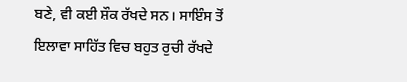ਬਣੇ, ਵੀ ਕਈ ਸ਼ੌਕ ਰੱਖਦੇ ਸਨ। ਸਾਇੰਸ ਤੋਂ ਇਲਾਵਾ ਸਾਹਿੱਤ ਵਿਚ ਬਹੁਤ ਰੁਚੀ ਰੱਖਦੇ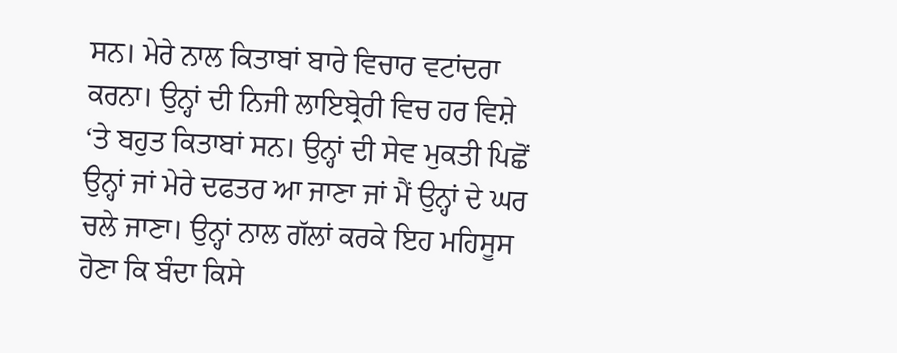ਸਨ। ਮੇਰੇ ਨਾਲ ਕਿਤਾਬਾਂ ਬਾਰੇ ਵਿਚਾਰ ਵਟਾਂਦਰਾ ਕਰਨਾ। ਉਨ੍ਹਾਂ ਦੀ ਨਿਜੀ ਲਾਇਬ੍ਰੇਰੀ ਵਿਚ ਹਰ ਵਿਸ਼ੇ ‘ਤੇ ਬਹੁਤ ਕਿਤਾਬਾਂ ਸਨ। ਉਨ੍ਹਾਂ ਦੀ ਸੇਵ ਮੁਕਤੀ ਪਿਛੋਂ ਉਨ੍ਹਾਂ ਜਾਂ ਮੇਰੇ ਦਫਤਰ ਆ ਜਾਣਾ ਜਾਂ ਮੈਂ ਉਨ੍ਹਾਂ ਦੇ ਘਰ ਚਲੇ ਜਾਣਾ। ਉਨ੍ਹਾਂ ਨਾਲ ਗੱਲਾਂ ਕਰਕੇ ਇਹ ਮਹਿਸੂਸ ਹੋਣਾ ਕਿ ਬੰਦਾ ਕਿਸੇ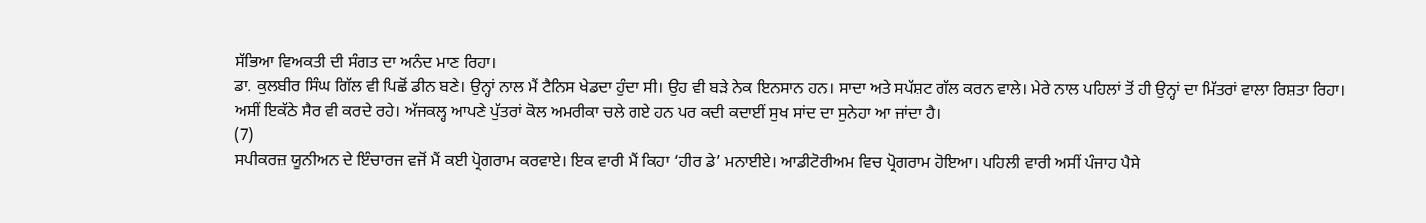ਸੱਭਿਆ ਵਿਅਕਤੀ ਦੀ ਸੰਗਤ ਦਾ ਅਨੰਦ ਮਾਣ ਰਿਹਾ।
ਡਾ. ਕੁਲਬੀਰ ਸਿੰਘ ਗਿੱਲ ਵੀ ਪਿਛੋਂ ਡੀਨ ਬਣੇ। ਉਨ੍ਹਾਂ ਨਾਲ ਮੈਂ ਟੈਨਿਸ ਖੇਡਦਾ ਹੁੰਦਾ ਸੀ। ਉਹ ਵੀ ਬੜੇ ਨੇਕ ਇਨਸਾਨ ਹਨ। ਸਾਦਾ ਅਤੇ ਸਪੱਸ਼ਟ ਗੱਲ ਕਰਨ ਵਾਲੇ। ਮੇਰੇ ਨਾਲ ਪਹਿਲਾਂ ਤੋਂ ਹੀ ਉਨ੍ਹਾਂ ਦਾ ਮਿੱਤਰਾਂ ਵਾਲਾ ਰਿਸ਼ਤਾ ਰਿਹਾ। ਅਸੀਂ ਇਕੱਠੇ ਸੈਰ ਵੀ ਕਰਦੇ ਰਹੇ। ਅੱਜਕਲ੍ਹ ਆਪਣੇ ਪੁੱਤਰਾਂ ਕੋਲ ਅਮਰੀਕਾ ਚਲੇ ਗਏ ਹਨ ਪਰ ਕਦੀ ਕਦਾਈਂ ਸੁਖ ਸਾਂਦ ਦਾ ਸੁਨੇਹਾ ਆ ਜਾਂਦਾ ਹੈ।
(7)
ਸਪੀਕਰਜ਼ ਯੂਨੀਅਨ ਦੇ ਇੰਚਾਰਜ ਵਜੋਂ ਮੈਂ ਕਈ ਪ੍ਰੋਗਰਾਮ ਕਰਵਾਏ। ਇਕ ਵਾਰੀ ਮੈਂ ਕਿਹਾ ‘ਹੀਰ ਡੇ’ ਮਨਾਈਏ। ਆਡੀਟੋਰੀਅਮ ਵਿਚ ਪ੍ਰੋਗਰਾਮ ਹੋਇਆ। ਪਹਿਲੀ ਵਾਰੀ ਅਸੀਂ ਪੰਜਾਹ ਪੈਸੇ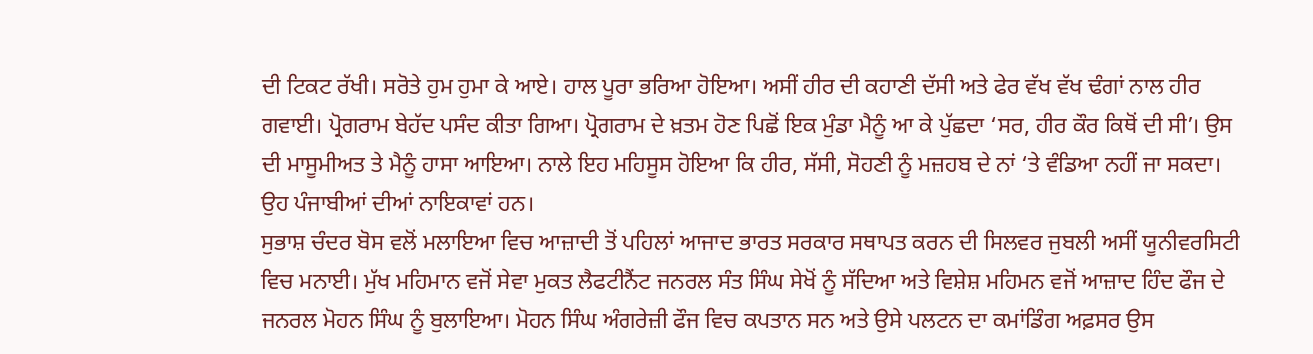ਦੀ ਟਿਕਟ ਰੱਖੀ। ਸਰੋਤੇ ਹੁਮ ਹੁਮਾ ਕੇ ਆਏ। ਹਾਲ ਪੂਰਾ ਭਰਿਆ ਹੋਇਆ। ਅਸੀਂ ਹੀਰ ਦੀ ਕਹਾਣੀ ਦੱਸੀ ਅਤੇ ਫੇਰ ਵੱਖ ਵੱਖ ਢੰਗਾਂ ਨਾਲ ਹੀਰ ਗਵਾਈ। ਪ੍ਰੋਗਰਾਮ ਬੇਹੱਦ ਪਸੰਦ ਕੀਤਾ ਗਿਆ। ਪ੍ਰੋਗਰਾਮ ਦੇ ਖ਼ਤਮ ਹੋਣ ਪਿਛੋਂ ਇਕ ਮੁੰਡਾ ਮੈਨੂੰ ਆ ਕੇ ਪੁੱਛਦਾ ‘ਸਰ, ਹੀਰ ਕੌਰ ਕਿਥੋਂ ਦੀ ਸੀ’। ਉਸ ਦੀ ਮਾਸੂਮੀਅਤ ਤੇ ਮੈਨੂੰ ਹਾਸਾ ਆਇਆ। ਨਾਲੇ ਇਹ ਮਹਿਸੂਸ ਹੋਇਆ ਕਿ ਹੀਰ, ਸੱਸੀ, ਸੋਹਣੀ ਨੂੰ ਮਜ਼ਹਬ ਦੇ ਨਾਂ ‘ਤੇ ਵੰਡਿਆ ਨਹੀਂ ਜਾ ਸਕਦਾ। ਉਹ ਪੰਜਾਬੀਆਂ ਦੀਆਂ ਨਾਇਕਾਵਾਂ ਹਨ।
ਸੁਭਾਸ਼ ਚੰਦਰ ਬੋਸ ਵਲੋਂ ਮਲਾਇਆ ਵਿਚ ਆਜ਼ਾਦੀ ਤੋਂ ਪਹਿਲਾਂ ਆਜਾਦ ਭਾਰਤ ਸਰਕਾਰ ਸਥਾਪਤ ਕਰਨ ਦੀ ਸਿਲਵਰ ਜੁਬਲੀ ਅਸੀਂ ਯੂਨੀਵਰਸਿਟੀ ਵਿਚ ਮਨਾਈ। ਮੁੱਖ ਮਹਿਮਾਨ ਵਜੋਂ ਸੇਵਾ ਮੁਕਤ ਲੈਫਟੀਨੈਂਟ ਜਨਰਲ ਸੰਤ ਸਿੰਘ ਸੇਖੋਂ ਨੂੰ ਸੱਦਿਆ ਅਤੇ ਵਿਸ਼ੇਸ਼ ਮਹਿਮਨ ਵਜੋਂ ਆਜ਼ਾਦ ਹਿੰਦ ਫੌਜ ਦੇ ਜਨਰਲ ਮੋਹਨ ਸਿੰਘ ਨੂੰ ਬੁਲਾਇਆ। ਮੋਹਨ ਸਿੰਘ ਅੰਗਰੇਜ਼ੀ ਫੌਜ ਵਿਚ ਕਪਤਾਨ ਸਨ ਅਤੇ ਉਸੇ ਪਲਟਨ ਦਾ ਕਮਾਂਡਿੰਗ ਅਫ਼ਸਰ ਉਸ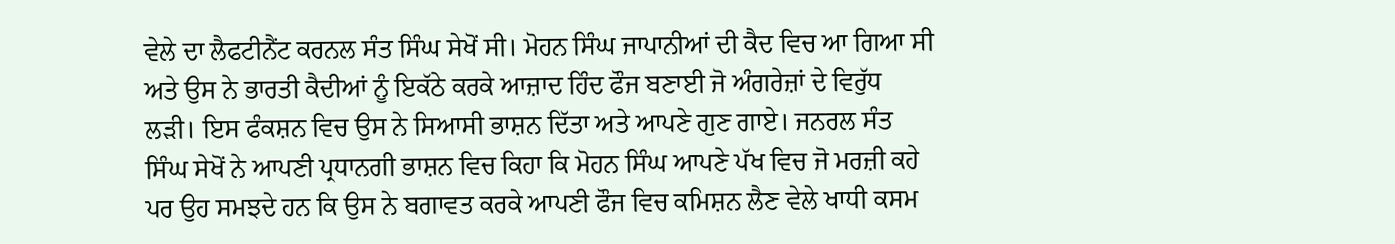ਵੇਲੇ ਦਾ ਲੈਫਟੀਨੈਂਟ ਕਰਨਲ ਸੰਤ ਸਿੰਘ ਸੇਖੋਂ ਸੀ। ਮੋਹਨ ਸਿੰਘ ਜਾਪਾਨੀਆਂ ਦੀ ਕੈਦ ਵਿਚ ਆ ਗਿਆ ਸੀ ਅਤੇ ਉਸ ਨੇ ਭਾਰਤੀ ਕੈਦੀਆਂ ਨੂੰ ਇਕੱਠੇ ਕਰਕੇ ਆਜ਼ਾਦ ਹਿੰਦ ਫੌਜ ਬਣਾਈ ਜੋ ਅੰਗਰੇਜ਼ਾਂ ਦੇ ਵਿਰੁੱਧ ਲੜੀ। ਇਸ ਫੰਕਸ਼ਨ ਵਿਚ ਉਸ ਨੇ ਸਿਆਸੀ ਭਾਸ਼ਨ ਦਿੱਤਾ ਅਤੇ ਆਪਣੇ ਗੁਣ ਗਾਏ। ਜਨਰਲ ਸੰਤ ਸਿੰਘ ਸੇਖੋਂ ਨੇ ਆਪਣੀ ਪ੍ਰਧਾਨਗੀ ਭਾਸ਼ਨ ਵਿਚ ਕਿਹਾ ਕਿ ਮੋਹਨ ਸਿੰਘ ਆਪਣੇ ਪੱਖ ਵਿਚ ਜੋ ਮਰਜ਼ੀ ਕਹੇ ਪਰ ਉਹ ਸਮਝਦੇ ਹਨ ਕਿ ਉਸ ਨੇ ਬਗਾਵਤ ਕਰਕੇ ਆਪਣੀ ਫੌਜ ਵਿਚ ਕਮਿਸ਼ਨ ਲੈਣ ਵੇਲੇ ਖਾਧੀ ਕਸਮ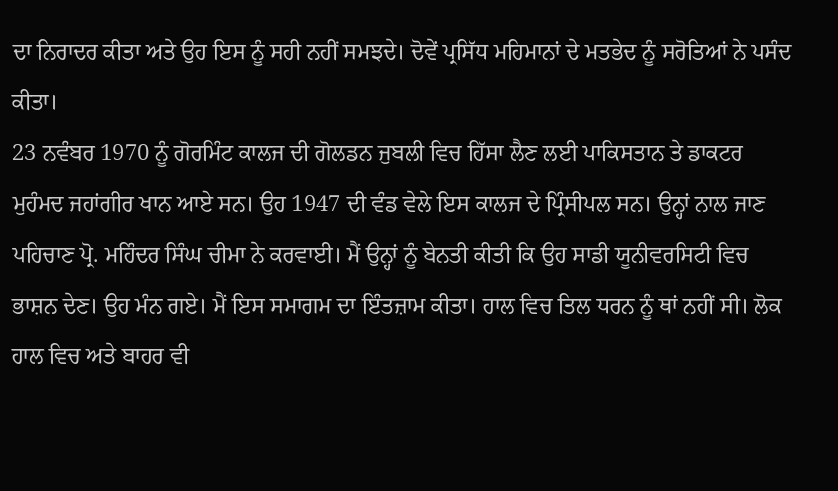ਦਾ ਨਿਰਾਦਰ ਕੀਤਾ ਅਤੇ ਉਹ ਇਸ ਨੂੰ ਸਹੀ ਨਹੀਂ ਸਮਝਦੇ। ਦੋਵੇਂ ਪ੍ਰਸਿੱਧ ਮਹਿਮਾਨਾਂ ਦੇ ਮਤਭੇਦ ਨੂੰ ਸਰੋਤਿਆਂ ਨੇ ਪਸੰਦ ਕੀਤਾ।
23 ਨਵੰਬਰ 1970 ਨੂੰ ਗੋਰਮਿੰਟ ਕਾਲਜ ਦੀ ਗੋਲਡਨ ਜੁਬਲੀ ਵਿਚ ਹਿੱਸਾ ਲੈਣ ਲਈ ਪਾਕਿਸਤਾਨ ਤੇ ਡਾਕਟਰ ਮੁਹੰਮਦ ਜਹਾਂਗੀਰ ਖਾਨ ਆਏ ਸਨ। ਉਹ 1947 ਦੀ ਵੰਡ ਵੇਲੇ ਇਸ ਕਾਲਜ ਦੇ ਪ੍ਰਿੰਸੀਪਲ ਸਨ। ਉਨ੍ਹਾਂ ਨਾਲ ਜਾਣ ਪਹਿਚਾਣ ਪ੍ਰੋ. ਮਹਿੰਦਰ ਸਿੰਘ ਚੀਮਾ ਨੇ ਕਰਵਾਈ। ਮੈਂ ਉਨ੍ਹਾਂ ਨੂੰ ਬੇਨਤੀ ਕੀਤੀ ਕਿ ਉਹ ਸਾਡੀ ਯੂਨੀਵਰਸਿਟੀ ਵਿਚ ਭਾਸ਼ਨ ਦੇਣ। ਉਹ ਮੰਨ ਗਏ। ਮੈਂ ਇਸ ਸਮਾਗਮ ਦਾ ਇੰਤਜ਼ਾਮ ਕੀਤਾ। ਹਾਲ ਵਿਚ ਤਿਲ ਧਰਨ ਨੂੰ ਥਾਂ ਨਹੀਂ ਸੀ। ਲੋਕ ਹਾਲ ਵਿਚ ਅਤੇ ਬਾਹਰ ਵੀ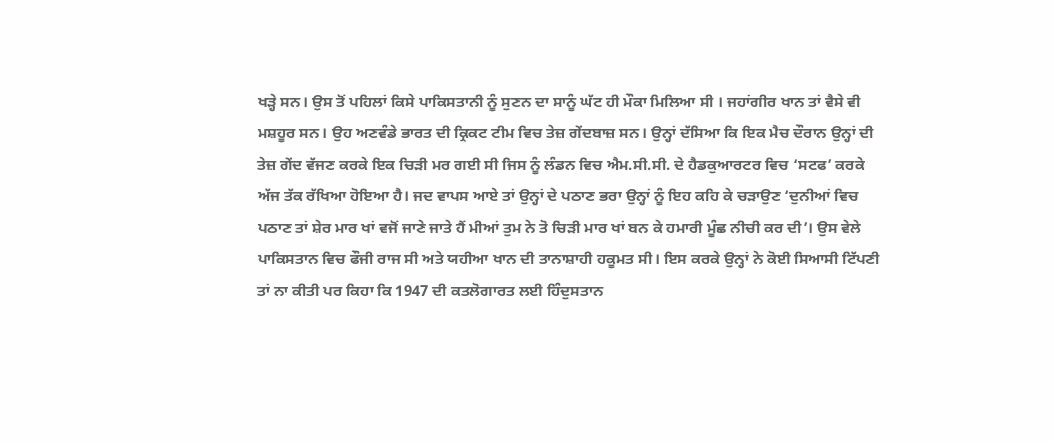ਖੜ੍ਹੇ ਸਨ। ਉਸ ਤੋਂ ਪਹਿਲਾਂ ਕਿਸੇ ਪਾਕਿਸਤਾਨੀ ਨੂੰ ਸੁਣਨ ਦਾ ਸਾਨੂੰ ਘੱਟ ਹੀ ਮੌਕਾ ਮਿਲਿਆ ਸੀ । ਜਹਾਂਗੀਰ ਖਾਨ ਤਾਂ ਵੈਸੇ ਵੀ ਮਸ਼ਹੂਰ ਸਨ। ਉਹ ਅਣਵੰਡੇ ਭਾਰਤ ਦੀ ਕ੍ਰਿਕਟ ਟੀਮ ਵਿਚ ਤੇਜ਼ ਗੇਂਦਬਾਜ਼ ਸਨ। ਉਨ੍ਹਾਂ ਦੱਸਿਆ ਕਿ ਇਕ ਮੈਚ ਦੌਰਾਨ ਉਨ੍ਹਾਂ ਦੀ ਤੇਜ਼ ਗੇਂਦ ਵੱਜਣ ਕਰਕੇ ਇਕ ਚਿੜੀ ਮਰ ਗਈ ਸੀ ਜਿਸ ਨੂੰ ਲੰਡਨ ਵਿਚ ਐਮ.ਸੀ.ਸੀ. ਦੇ ਹੈਡਕੁਆਰਟਰ ਵਿਚ ‘ਸਟਫ’ ਕਰਕੇ ਅੱਜ ਤੱਕ ਰੱਖਿਆ ਹੋਇਆ ਹੈ। ਜਦ ਵਾਪਸ ਆਏ ਤਾਂ ਉਨ੍ਹਾਂ ਦੇ ਪਠਾਣ ਭਰਾ ਉਨ੍ਹਾਂ ਨੂੰ ਇਹ ਕਹਿ ਕੇ ਚੜਾਉਣ ‘ਦੁਨੀਆਂ ਵਿਚ ਪਠਾਣ ਤਾਂ ਸ਼ੇਰ ਮਾਰ ਖਾਂ ਵਜੋਂ ਜਾਣੇ ਜਾਤੇ ਹੈਂ ਮੀਆਂ ਤੁਮ ਨੇ ਤੋ ਚਿੜੀ ਮਾਰ ਖਾਂ ਬਨ ਕੇ ਹਮਾਰੀ ਮੂੰਛ ਨੀਚੀ ਕਰ ਦੀ’। ਉਸ ਵੇਲੇ ਪਾਕਿਸਤਾਨ ਵਿਚ ਫੌਜੀ ਰਾਜ ਸੀ ਅਤੇ ਯਹੀਆ ਖਾਨ ਦੀ ਤਾਨਾਸ਼ਾਹੀ ਹਕੂਮਤ ਸੀ। ਇਸ ਕਰਕੇ ਉਨ੍ਹਾਂ ਨੇ ਕੋਈ ਸਿਆਸੀ ਟਿੱਪਣੀ ਤਾਂ ਨਾ ਕੀਤੀ ਪਰ ਕਿਹਾ ਕਿ 1947 ਦੀ ਕਤਲੋਗਾਰਤ ਲਈ ਹਿੰਦੁਸਤਾਨ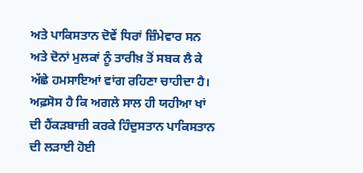ਅਤੇ ਪਾਕਿਸਤਾਨ ਦੋਵੇਂ ਧਿਰਾਂ ਜ਼ਿੰਮੇਵਾਰ ਸਨ ਅਤੇ ਦੋਨਾਂ ਮੁਲਕਾਂ ਨੂੰ ਤਾਰੀਖ਼ ਤੋਂ ਸਬਕ ਲੈ ਕੇ ਅੱਛੇ ਹਮਸਾਇਆਂ ਵਾਂਗ ਰਹਿਣਾ ਚਾਹੀਦਾ ਹੈ। ਅਫ਼ਸੋਸ ਹੈ ਕਿ ਅਗਲੇ ਸਾਲ ਹੀ ਯਹੀਆ ਖਾਂ ਦੀ ਹੈਂਕੜਬਾਜ਼ੀ ਕਰਕੇ ਹਿੰਦੁਸਤਾਨ ਪਾਕਿਸਤਾਨ ਦੀ ਲੜਾਈ ਹੋਈ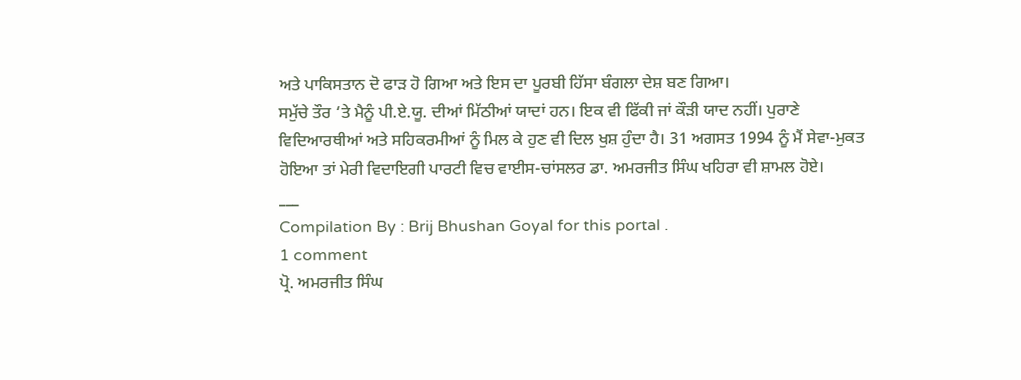ਅਤੇ ਪਾਕਿਸਤਾਨ ਦੋ ਫਾੜ ਹੋ ਗਿਆ ਅਤੇ ਇਸ ਦਾ ਪੂਰਬੀ ਹਿੱਸਾ ਬੰਗਲਾ ਦੇਸ਼ ਬਣ ਗਿਆ।
ਸਮੁੱਚੇ ਤੌਰ ‘ਤੇ ਮੈਨੂੰ ਪੀ.ਏ.ਯੂ. ਦੀਆਂ ਮਿੱਠੀਆਂ ਯਾਦਾਂ ਹਨ। ਇਕ ਵੀ ਫਿੱਕੀ ਜਾਂ ਕੌੜੀ ਯਾਦ ਨਹੀਂ। ਪੁਰਾਣੇ ਵਿਦਿਆਰਥੀਆਂ ਅਤੇ ਸਹਿਕਰਮੀਆਂ ਨੂੰ ਮਿਲ ਕੇ ਹੁਣ ਵੀ ਦਿਲ ਖੁਸ਼ ਹੁੰਦਾ ਹੈ। 31 ਅਗਸਤ 1994 ਨੂੰ ਮੈਂ ਸੇਵਾ-ਮੁਕਤ ਹੋਇਆ ਤਾਂ ਮੇਰੀ ਵਿਦਾਇਗੀ ਪਾਰਟੀ ਵਿਚ ਵਾਈਸ-ਚਾਂਸਲਰ ਡਾ. ਅਮਰਜੀਤ ਸਿੰਘ ਖਹਿਰਾ ਵੀ ਸ਼ਾਮਲ ਹੋਏ।
___
Compilation By : Brij Bhushan Goyal for this portal .
1 comment
ਪ੍ਰੋ. ਅਮਰਜੀਤ ਸਿੰਘ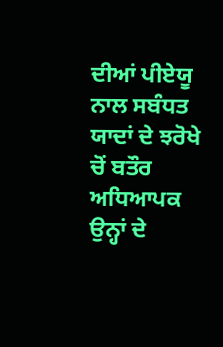ਦੀਆਂ ਪੀਏਯੂ ਨਾਲ ਸਬੰਧਤ ਯਾਦਾਂ ਦੇ ਝਰੋਖੇ ਚੋਂ ਬਤੌਰ ਅਧਿਆਪਕ ਉਨ੍ਹਾਂ ਦੇ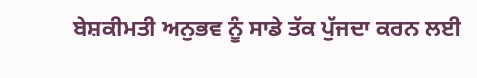ਬੇਸ਼ਕੀਮਤੀ ਅਨੁਭਵ ਨੂੰ ਸਾਡੇ ਤੱਕ ਪੁੱਜਦਾ ਕਰਨ ਲਈ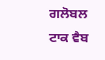ਗਲੋਬਲ ਟਾਕ ਵੈਬ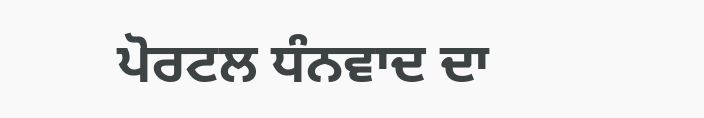ਪੋਰਟਲ ਧੰਨਵਾਦ ਦਾ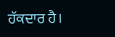ਹੱਕਦਾਰ ਹੈ।